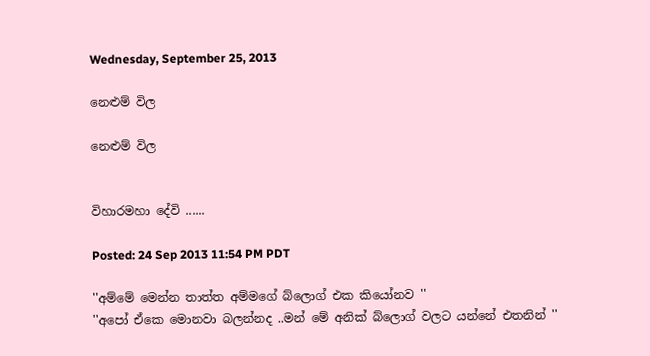Wednesday, September 25, 2013

නෙළුම් විල

නෙළුම් විල


විහාරමහා දේවි ......

Posted: 24 Sep 2013 11:54 PM PDT

''අම්මේ මෙන්න තාත්ත අම්මගේ බ්ලොග් එක කියෝනව ''
''අපෝ ඒකෙ මොනවා බලන්නද ..මන් මේ අනික් බ්ලොග් වලට යන්නේ එතනින් ''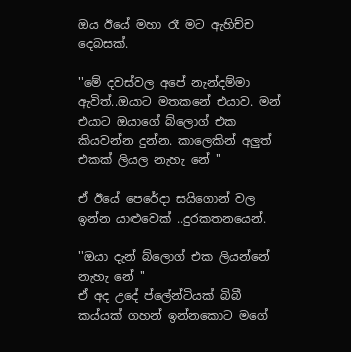ඔය ඊයේ මහා රෑ මට ඇහිච්ච දෙබසක්.

''මේ දවස්වල අපේ නැන්දම්මා ඇවිත්..ඔයාට මතකනේ එයාව. මන් එයාට ඔයාගේ බ්ලොග් එක කියවන්න දුන්න. කාලෙකින් අලුත් එකක් ලියල නැහැ නේ ''

ඒ ඊයේ පෙරේදා සයිගොන් වල ඉන්න යාළුවෙක් ..දුරකතනයෙන්.

''ඔයා දැන් බ්ලොග් එක ලියන්නේ නැහැ නේ ''
ඒ අද උදේ ප්ලේන්ටියක් බිබී කය්යක් ගහන් ඉන්නකොට මගේ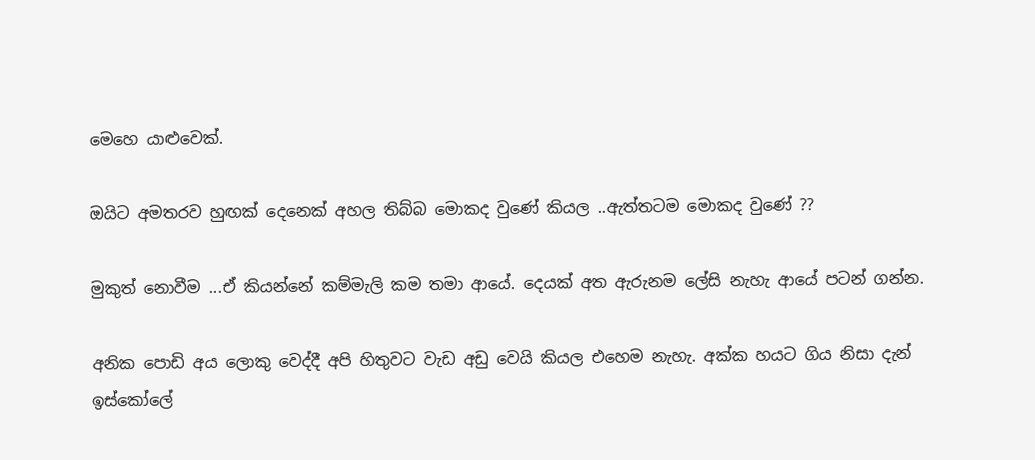මෙහෙ යාළුවෙක්.

ඔයිට අමතරව හුඟක් දෙනෙක් අහල තිබ්බ මොකද වුණේ කියල ..ඇත්තටම මොකද වුණේ ??

මුකුත් නොවීම ...ඒ කියන්නේ කම්මැලි කම තමා ආයේ. දෙයක් අත ඇරුනම ලේසි නැහැ ආයේ පටන් ගන්න.

අනික පොඩි අය ලොකු වෙද්දී අපි හිතුවට වැඩ අඩු වෙයි කියල එහෙම නැහැ. අක්ක හයට ගිය නිසා දැන් ඉස්කෝලේ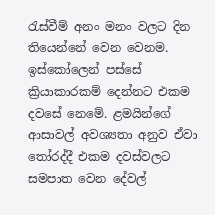රැස්වීම් අනං මනං වලට දින තියෙන්නේ වෙන වෙනම. ඉස්කෝලෙන් පස්සේ ක්‍රියාකාරකම් දෙන්නට එකම දවසේ නෙමේ. ළමයින්ගේ ආසාවල් අවශ්‍යතා අනුව ඒවා තෝරද්දී එකම දවස්වලට සමපාත වෙන දේවල්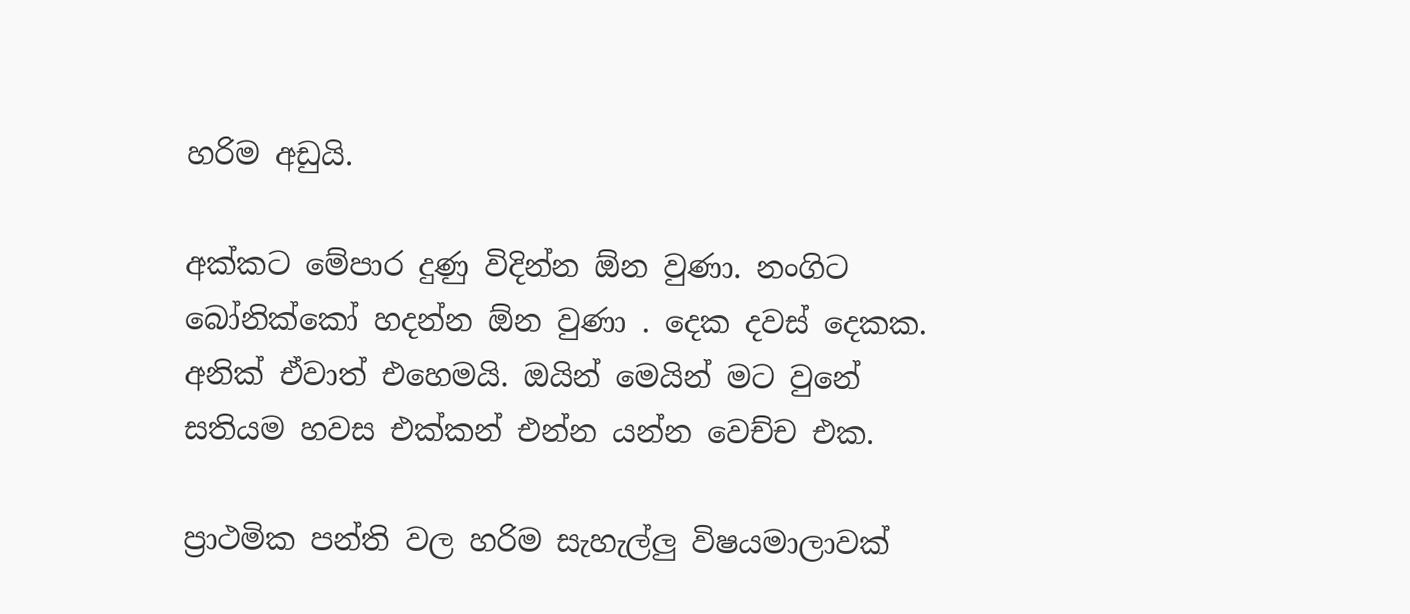හරිම අඩුයි.

අක්කට මේපාර දුණු විදින්න ඕන වුණා. නංගිට  බෝනික්කෝ හදන්න ඕන වුණා . දෙක දවස් දෙකක.
අනික් ඒවාත් එහෙමයි. ඔයින් මෙයින් මට වුනේ සතියම හවස එක්කන් එන්න යන්න වෙච්ච එක.

ප්‍රාථමික පන්ති වල හරිම සැහැල්ලු විෂයමාලාවක්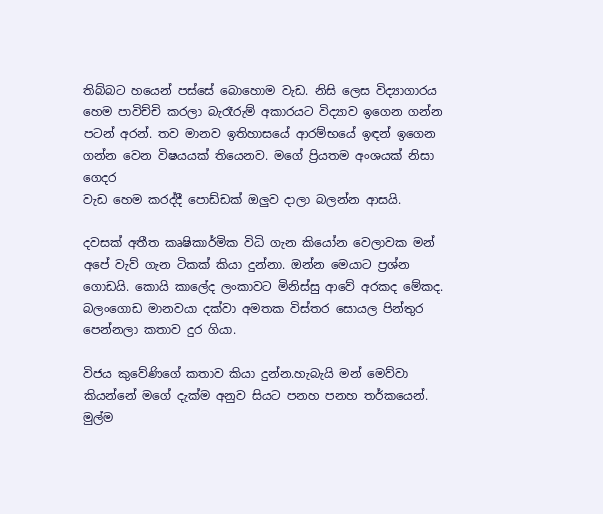තිබ්බට හයෙන් පස්සේ බොහොම වැඩ. නිසි ලෙස විද්‍යාගාරය හෙම පාවිච්චි කරලා බැරෑරුම් අකාරයට විද්‍යාව ඉගෙන ගන්න පටන් අරන්. තව මානව ඉතිහාසයේ ආරම්භයේ ඉඳන් ඉගෙන ගන්න වෙන විෂයයක් තියෙනව. මගේ ප්‍රියතම අංශයක් නිසා  ගෙදර
වැඩ හෙම කරද්දී පොඩ්ඩක් ඔලුව දාලා බලන්න ආසයි.

දවසක් අතීත කෘෂිකාර්මික විධි ගැන කියෝන වෙලාවක මන් අපේ වැව් ගැන ටිකක් කියා දුන්නා. ඔන්න මෙයාට ප්‍රශ්න ගොඩයි. කොයි කාලේද ලංකාවට මිනිස්සු ආවේ අරකද මේකද. බලංගොඩ මානවයා දක්වා අමතක විස්තර සොයල පින්තුර පෙන්නලා කතාව දුර ගියා.

විජය කුවේණිගේ කතාව කියා දුන්න.හැබැයි මන් මෙව්වා කියන්නේ මගේ දැක්ම අනුව සියට පනහ පනහ තර්කයෙන්. මුල්ම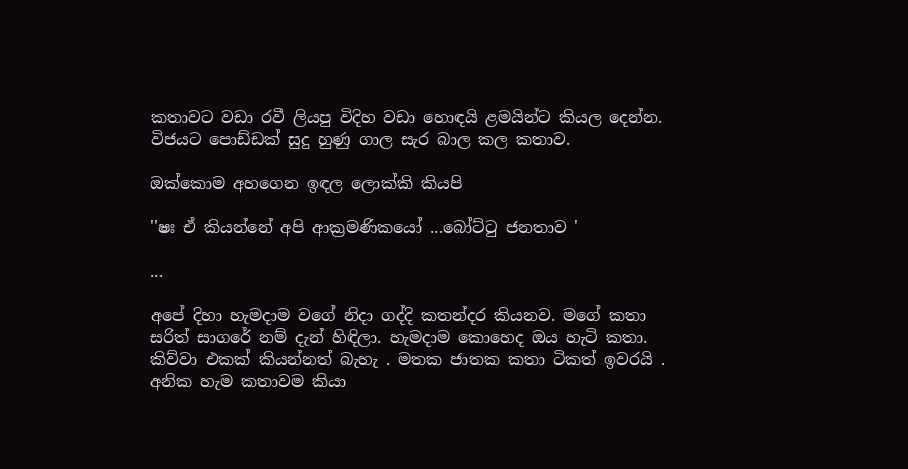කතාවට වඩා රවී ලියපු විදිහ වඩා හොඳයි ළමයින්ට කියල දෙන්න. විජයට පොඩ්ඩක් සුදු හුණු ගාල සැර බාල කල කතාව.

ඔක්කොම අහගෙන ඉඳල ලොක්කි කියපි

''ෂඃ ඒ කියන්නේ අපි ආක්‍රමණිකයෝ ...බෝට්ටු ජනතාව '

...

අපේ දිහා හැමදාම වගේ නිදා ගද්දි කතන්දර කියනව. මගේ කතා සරිත් සාගරේ නම් දැන් හිඳිලා. හැමදාම කොහෙද ඔය හැටි කතා. කිව්වා එකක් කියන්නත් බැහැ . මතක ජාතක කතා ටිකත් ඉවරයි . අනික හැම කතාවම කියා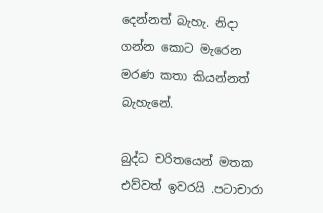දෙන්නත් බැහැ. නිදා ගන්න කොට මැරෙන මරණ කතා කියන්නත් බැහැනේ.

බුද්ධ චරිතයෙන් මතක එව්වත් ඉවරයි .පටාචාරා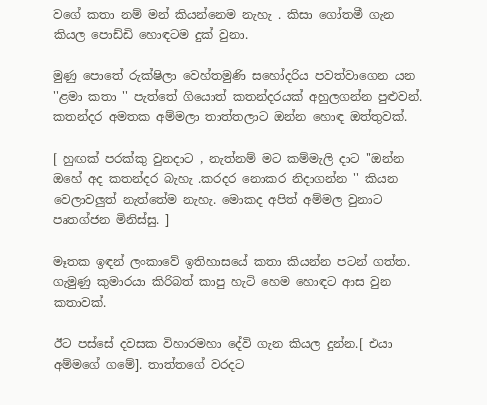වගේ කතා නම් මන් කියන්නෙම නැහැ . කිසා ගෝතමී ගැන කියල පොඩ්ඩි හොඳටම දුක් වුනා.

මුණු පොතේ රුක්ෂිලා වෙහ්තමුණි සහෝදරිය පවත්වාගෙන යන ''ළමා කතා '' පැත්තේ ගියොත් කතන්දරයක් අහුලගන්න පුළුවන්. කතන්දර අමතක අම්මලා තාත්තලාට ඔන්න හොඳ ඔත්තුවක්.

[ හුඟක් පරක්කු වුනදාට , නැත්නම් මට කම්මැලි දාට ''ඔන්න ඔහේ අද කතන්දර බැහැ .කරදර නොකර නිදාගන්න '' කියන වෙලාවලුත් නැත්තේම නැහැ. මොකද අපිත් අම්මල වුනාට පෘතග්ජන මිනිස්සු. ]

මෑතක ඉඳන් ලංකාවේ ඉතිහාසයේ කතා කියන්න පටන් ගත්ත. ගැමුණු කුමාරයා කිරිබත් කාපු හැටි හෙම හොඳට ආස වුන කතාවක්.

ඊට පස්සේ දවසක විහාරමහා දේවි ගැන කියල දුන්න.[ එයා අම්මගේ ගමේ]. තාත්තගේ වරදට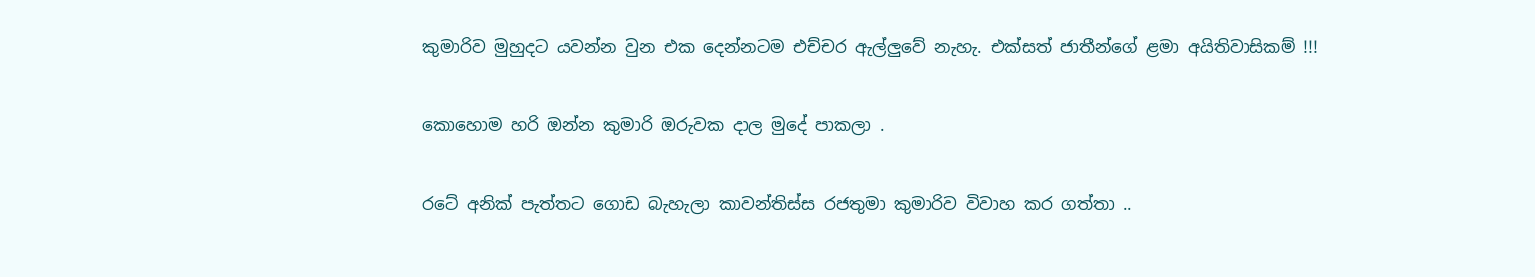කුමාරිව මුහුදට යවන්න වුන එක දෙන්නටම එච්චර ඇල්ලුවේ නැහැ. එක්සත් ජාතීන්ගේ ළමා අයිතිවාසිකම් !!!

කොහොම හරි ඔන්න කුමාරි ඔරුවක දාල මුදේ පාකලා .

රටේ අනික් පැත්තට ගොඩ බැහැලා කාවන්තිස්ස රජතුමා කුමාරිව විවාහ කර ගත්තා ..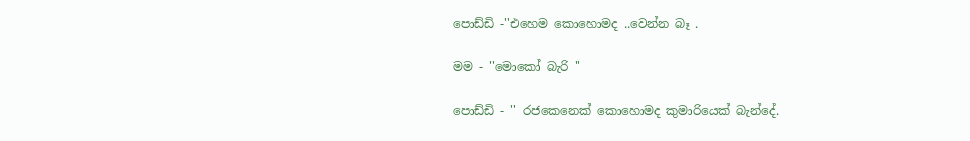පොඩ්ඩි -''එහෙම කොහොමද ..වෙන්න බෑ .

මම - ''මොකෝ බැරි ''

පොඩ්ඩි - '' රජකෙනෙක් කොහොමද කුමාරියෙක් බැන්දේ.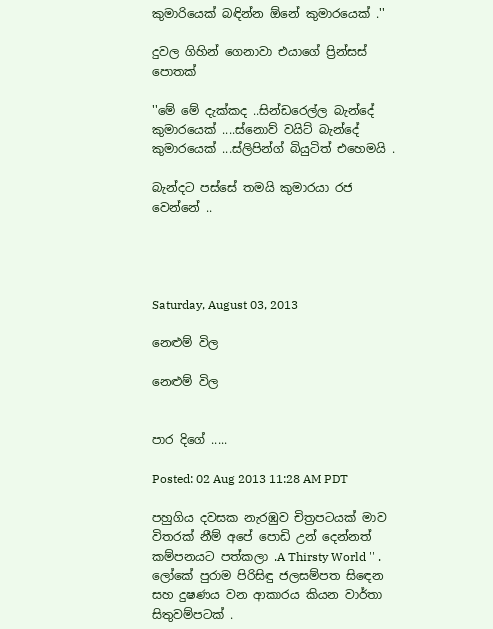කුමාරියෙක් බඳින්න ඕනේ කුමාරයෙක් .''

දුවල ගිහින් ගෙනාවා එයාගේ ප්‍රින්සස් පොතක්

''මේ මේ දැක්කද ..සින්ඩරෙල්ල බැන්දේ කුමාරයෙක් ....ස්නොව් වයිට් බැන්දේ කුමාරයෙක් ...ස්ලිපින්ග් බියුටිත් එහෙමයි .

බැන්දට පස්සේ තමයි කුමාරයා රජ වෙන්නේ ..




Saturday, August 03, 2013

නෙළුම් විල

නෙළුම් විල


පාර දිගේ .....

Posted: 02 Aug 2013 11:28 AM PDT

පහුගිය දවසක නැරඹුව චිත්‍රපටයක් මාව විතරක් නීම් අපේ පොඩි උන් දෙන්නත් කම්පනයට පත්කලා .A Thirsty World '' . ලෝකේ පුරාම පිරිසිඳු ජලසම්පත සිඳෙන සහ දුෂණය වන ආකාරය කියන වාර්තා සිතුවම්පටක් .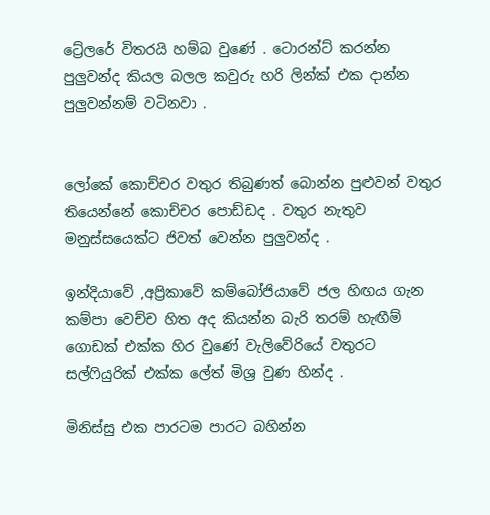ට්‍රේලරේ විතරයි හම්බ වුණේ . ටොරන්ට් කරන්න පුලුවන්ද කියල බලල කවුරු හරි ලින්ක් එක දාන්න පුලුවන්නම් වටිනවා .


ලෝකේ කොච්චර වතුර තිබුණත් බොන්න පුළුවන් වතුර තියෙන්නේ කොච්චර පොඩ්ඩද . වතුර නැතුව මනුස්සයෙක්ට ජිවත් වෙන්න පුලුවන්ද .

ඉන්දියාවේ ,අප්‍රිකාවේ කම්බෝජියාවේ ජල හිඟය ගැන කම්පා වෙච්ච හිත අද කියන්න බැරි තරම් හැඟීම් ගොඩක් එක්ක හිර වුණේ වැලිවේරියේ වතුරට සල්ෆියුරික් එක්ක ලේත් මිශ්‍ර වුණ හින්ද .

මිනිස්සු එක පාරටම පාරට බහින්න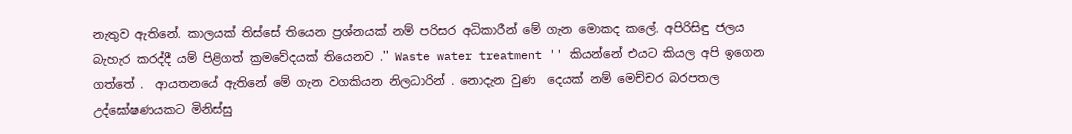නැතුව ඇතිනේ. කාලයක් තිස්සේ තියෙන ප්‍රශ්නයක් නම් පරිසර අධිකාරීන් මේ ගැන මොකද කලේ. අපිරිසිඳු ජලය  බැහැර කරද්දී යම් පිළිගත් ක්‍රමවේදයක් තියෙනව .'' Waste water treatment '' කියන්නේ එයට කියල අපි ඉගෙන ගත්තේ .  ආයතනයේ ඇතිනේ මේ ගැන වගකියන නිලධාරින් . නොදැන වුණ  දෙයක් නම් මෙච්චර බරපතල උද්ඝෝෂණයකට මිනිස්සු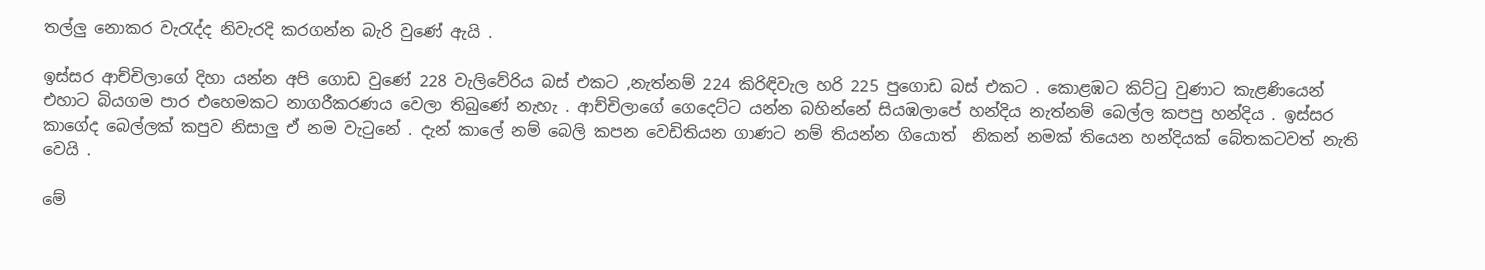තල්ලු නොකර වැරැද්ද නිවැරදි කරගන්න බැරි වුණේ ඇයි .

ඉස්සර ආච්චිලාගේ දිහා යන්න අපි ගොඩ වුණේ 228 වැලිවේරිය බස් එකට ,නැත්නම් 224 කිරිඳිවැල හරි 225 පුගොඩ බස් එකට . කොළඹට කිට්ටු වුණාට කැළණියෙන් එහාට බියගම පාර එහෙමකට නාගරීකරණය වෙලා තිබුණේ නැහැ . ආච්චිලාගේ ගෙදෙට්ට යන්න බහින්නේ සියඹලාපේ හන්දිය නැත්නම් බෙල්ල කපපු හන්දිය . ඉස්සර කාගේද බෙල්ලක් කපුව නිසාලු ඒ නම වැටුනේ . දැන් කාලේ නම් බෙලි කපන වෙඩිතියන ගාණට නම් තියන්න ගියොත්  නිකන් නමක් තියෙන හන්දියක් බේතකටවත් නැති වෙයි .

මේ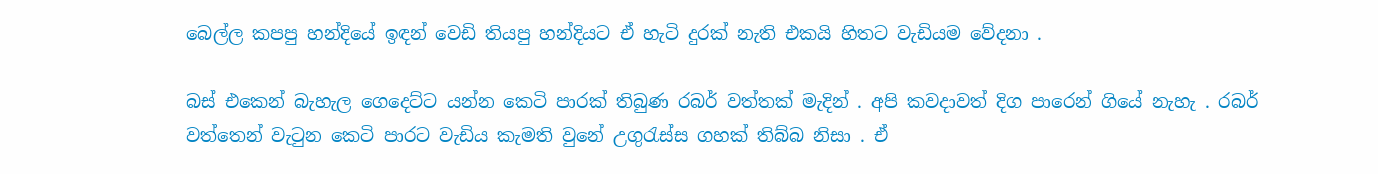බෙල්ල කපපු හන්දියේ ඉඳන් වෙඩි තියපු හන්දියට ඒ හැටි දුරක් නැති එකයි හිතට වැඩියම වේදනා .

බස් එකෙන් බැහැල ගෙදෙට්ට යන්න කෙටි පාරක් තිබුණ රබර් වත්තක් මැදින් . අපි කවදාවත් දිග පාරෙන් ගියේ නැහැ . රබර් වත්තෙන් වැටුන කෙටි පාරට වැඩිය කැමති වුනේ උගුරැස්ස ගහක් තිබ්බ නිසා . ඒ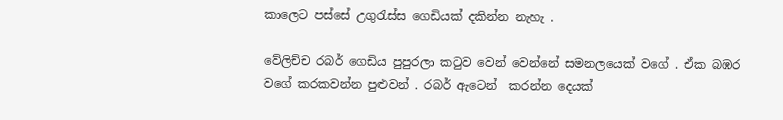කාලෙට පස්සේ උගුරැස්ස ගෙඩියක් දකින්න නැහැ .

වේලිච්ච රබර් ගෙඩිය පුපුරලා කටුව වෙන් වෙන්නේ සමනලයෙක් වගේ . ඒක බඹර වගේ කරකවන්න පුළුවන් . රබර් ඇටෙන්  කරන්න දෙයක්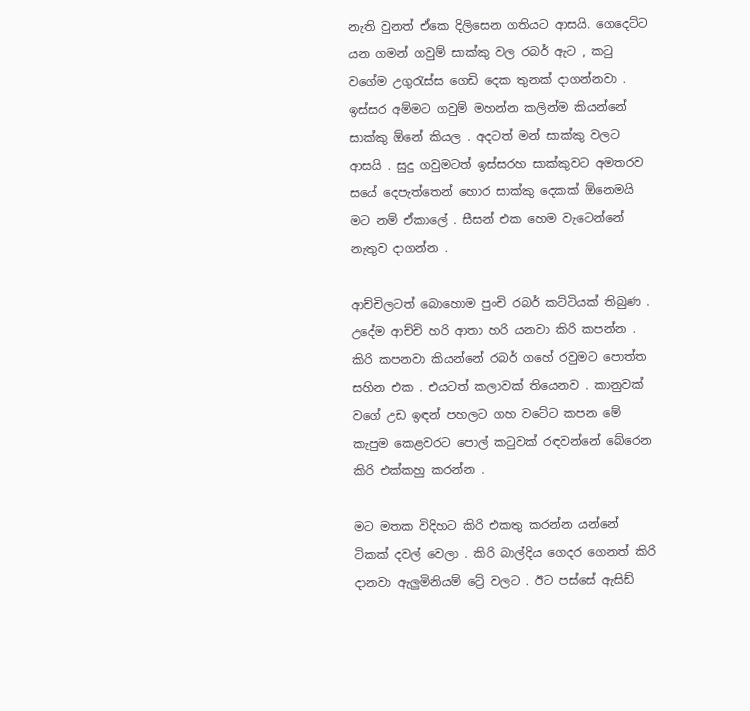නැති වුනත් ඒකෙ දිලිසෙන ගතියට ආසයි. ගෙදෙට්ට යන ගමන් ගවුම් සාක්කු වල රබර් ඇට , කටු වගේම උගුරැස්ස ගෙඩි දෙක තුනක් දාගන්නවා . ඉස්සර අම්මට ගවුම් මහන්න කලින්ම කියන්නේ සාක්කු ඕනේ කියල . අදටත් මන් සාක්කු වලට ආසයි . සුදු ගවුමටත් ඉස්සරහ සාක්කුවට අමතරව සයේ දෙපැත්තෙන් හොර සාක්කු දෙකක් ඕනෙමයි මට නම් ඒකාලේ . සීසන් එක හෙම වැටෙන්නේ නැතුව දාගන්න .

ආච්චිලටත් බොහොම පුංචි රබර් කට්ටියක් තිබුණ . උදේම ආච්චි හරි ආතා හරි යනවා කිරි කපන්න . කිරි කපනවා කියන්නේ රබර් ගහේ රවුමට පොත්ත සහින එක . එයටත් කලාවක් තියෙනව . කානුවක් වගේ උඩ ඉඳන් පහලට ගහ වටේට කපන මේ කැපුම කෙළවරට පොල් කටුවක් රඳවන්නේ බේරෙන කිරි එක්කහු කරන්න .

මට මතක විදිහට කිරි එකතු කරන්න යන්නේ ටිකක් දවල් වෙලා . කිරි බාල්දිය ගෙදර ගෙනත් කිරි දානවා ඇලුමිනියම් ට්‍රේ වලට . ඊට පස්සේ ඇසිඩ්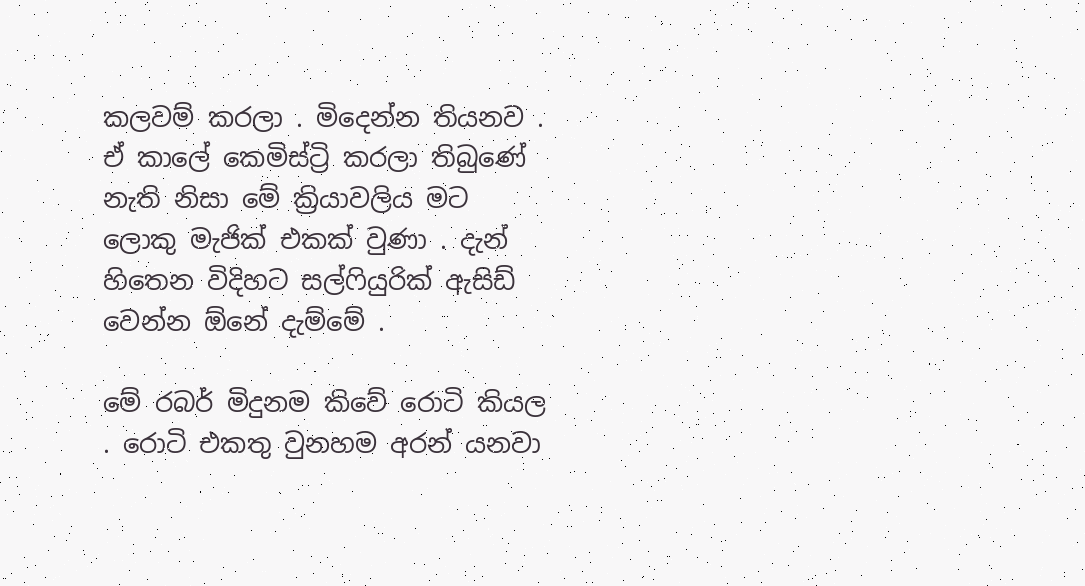කලවම් කරලා . මිදෙන්න තියනව . ඒ කාලේ කෙමිස්ට්‍රි කරලා තිබුණේ නැති නිසා මේ ක්‍රියාවලිය මට ලොකු මැජික් එකක් වුණා . දැන් හිතෙන විදිහට සල්ෆියුරික් ඇසිඩ් වෙන්න ඕනේ දැම්මේ .

මේ රබර් මිදුනම කිවේ රොටි කියල . රොටි එකතු වුනහම අරන් යනවා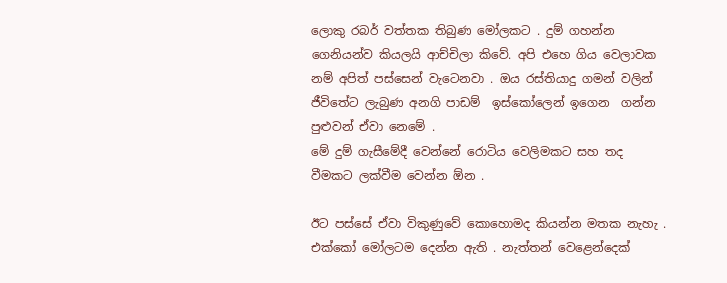ලොකු රබර් වත්තක තිබුණ මෝලකට . දුම් ගහන්න ගෙනියන්ව කියලයි ආච්චිලා කිවේ. අපි එහෙ ගිය වෙලාවක නම් අපිත් පස්සෙන් වැටෙනවා . ඔය රස්තියාදු ගමන් වලින් ජීවිතේට ලැබුණ අනගි පාඩම්  ඉස්කෝලෙන් ඉගෙන  ගන්න පුළුවන් ඒවා නෙමේ .
මේ දුම් ගැසීමේදී වෙන්නේ රොටිය වෙලිමකට සහ තද වීමකට ලක්වීම වෙන්න ඕන .

ඊට පස්සේ ඒවා විකුණුවේ කොහොමද කියන්න මතක නැහැ . එක්කෝ මෝලටම දෙන්න ඇති . නැත්තන් වෙළෙන්දෙක්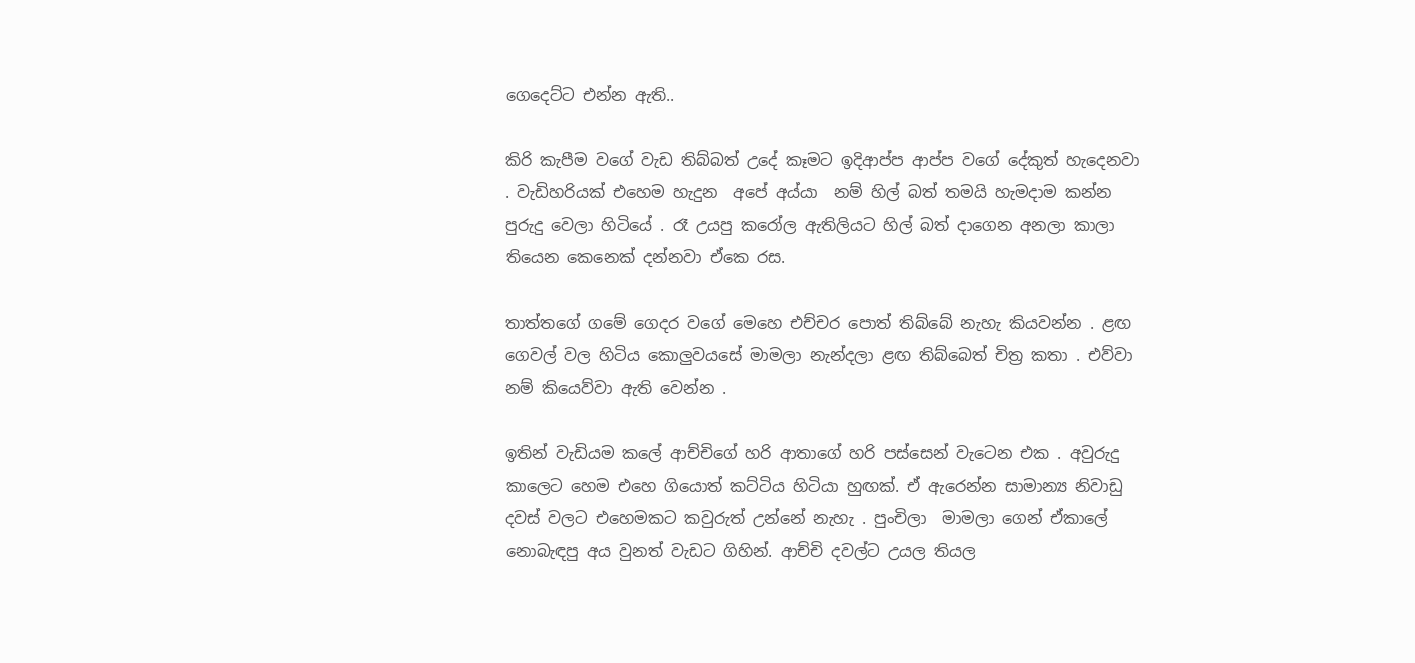ගෙදෙට්ට එන්න ඇති..

කිරි කැපීම වගේ වැඩ තිබ්බත් උදේ කෑමට ඉදිආප්ප ආප්ප වගේ දේකුත් හැදෙනවා . වැඩිහරියක් එහෙම හැදුන  අපේ අය්යා  නම් හිල් බත් තමයි හැමදාම කන්න පුරුදු වෙලා හිටියේ . රෑ උයපු කරෝල ඇතිලියට හිල් බත් දාගෙන අනලා කාලා තියෙන කෙනෙක් දන්නවා ඒකෙ රස.

තාත්තගේ ගමේ ගෙදර වගේ මෙහෙ එච්චර පොත් තිබ්බේ නැහැ කියවන්න . ළඟ ගෙවල් වල හිටිය කොලුවයසේ මාමලා නැන්දලා ළඟ තිබ්බෙත් චිත්‍ර කතා . එව්වා නම් කියෙව්වා ඇති වෙන්න .

ඉතින් වැඩියම කලේ ආච්චිගේ හරි ආතාගේ හරි පස්සෙන් වැටෙන එක . අවුරුදු කාලෙට හෙම එහෙ ගියොත් කට්ටිය හිටියා හුඟක්. ඒ ඇරෙන්න සාමාන්‍ය නිවාඩු දවස් වලට එහෙමකට කවුරුත් උන්නේ නැහැ . පුංචිලා  මාමලා ගෙන් ඒකාලේ  නොබැඳපු අය වුනත් වැඩට ගිහින්. ආච්චි දවල්ට උයල තියල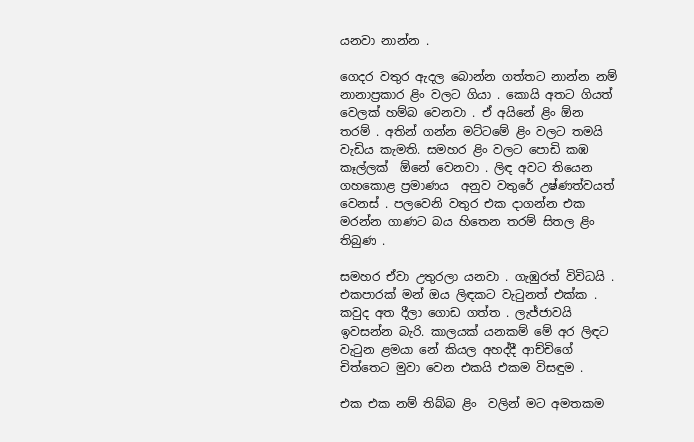යනවා නාන්න .

ගෙදර වතුර ඇදල බොන්න ගත්තට නාන්න නම් නානාප්‍රකාර ළිං වලට ගියා . කොයි අතට ගියත් වෙලක් හම්බ වෙනවා . ඒ අයිනේ ළිං ඕන තරම් . අතින් ගන්න මට්ටමේ ළිං වලට තමයි වැඩිය කැමති. සමහර ළිං වලට පොඩි කඹ කෑල්ලක්  ඕනේ වෙනවා . ලිඳ අවට තියෙන  ගහකොළ ප්‍රමාණය  අනුව වතුරේ උෂ්ණත්වයත් වෙනස් . පලවෙනි වතුර එක දාගන්න එක මරන්න ගාණට බය හිතෙන තරම් සිතල ළිං තිබුණ .

සමහර ඒවා උතුරලා යනවා . ගැඹුරත් විවිධයි . එකපාරක් මන් ඔය ලිඳකට වැටුනත් එක්ක . කවුද අත දීලා ගොඩ ගත්ත . ලැජ්ජාවයි ඉවසන්න බැරි. කාලයක් යනකම් මේ අර ලිඳට වැටුන ළමයා නේ කියල අහද්දී ආච්චිගේ චිත්තෙට මුවා වෙන එකයි එකම විසඳුම .

එක එක නම් තිබ්බ ළිං  වලින් මට අමතකම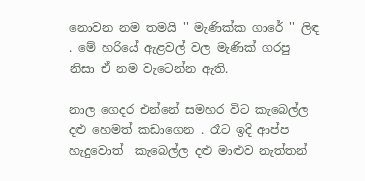නොවන නම තමයි '' මැණික්ක ගාරේ '' ලිඳ . මේ හරියේ ඇළවල් වල මැණික් ගරපු නිසා ඒ නම වැටෙන්න ඇති.

නාල ගෙදර එන්නේ සමහර විට කැබෙල්ල දළු හෙමත් කඩාගෙන . රෑට ඉදි ආප්ප හැදුවොත්  කැබෙල්ල දළු මාළුව නැත්තන්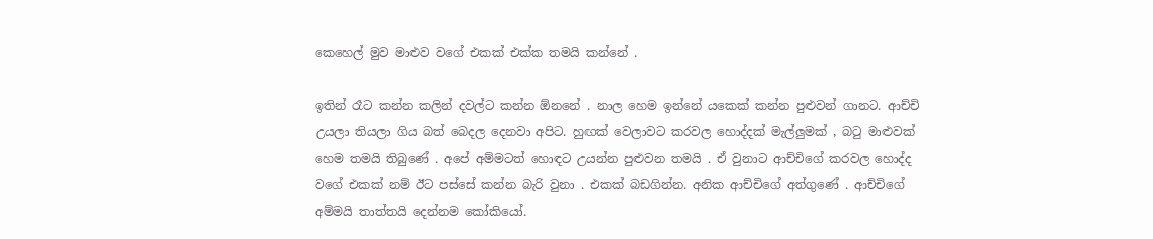කෙහෙල් මුව මාළුව වගේ එකක් එක්ක තමයි කන්නේ .

ඉතින් රෑට කන්න කලින් දවල්ට කන්න ඕනනේ . නාල හෙම ඉන්නේ යකෙක් කන්න පුළුවන් ගානට. ආච්චි උයලා තියලා ගිය බත් බෙදල දෙනවා අපිට. හුඟක් වෙලාවට කරවල හොද්දක් මැල්ලුමක් , බටු මාළුවක් හෙම තමයි තිබුණේ . අපේ අම්මටත් හොඳට උයන්න පුළුවන තමයි . ඒ වුනාට ආච්චිගේ කරවල හොද්ද වගේ එකක් නම් ඊට පස්සේ කන්න බැරි වුනා . එකක් බඩගින්න. අනික ආච්චිගේ අත්ගුණේ . ආච්චිගේ අම්මයි තාත්තයි දෙන්නම කෝකියෝ.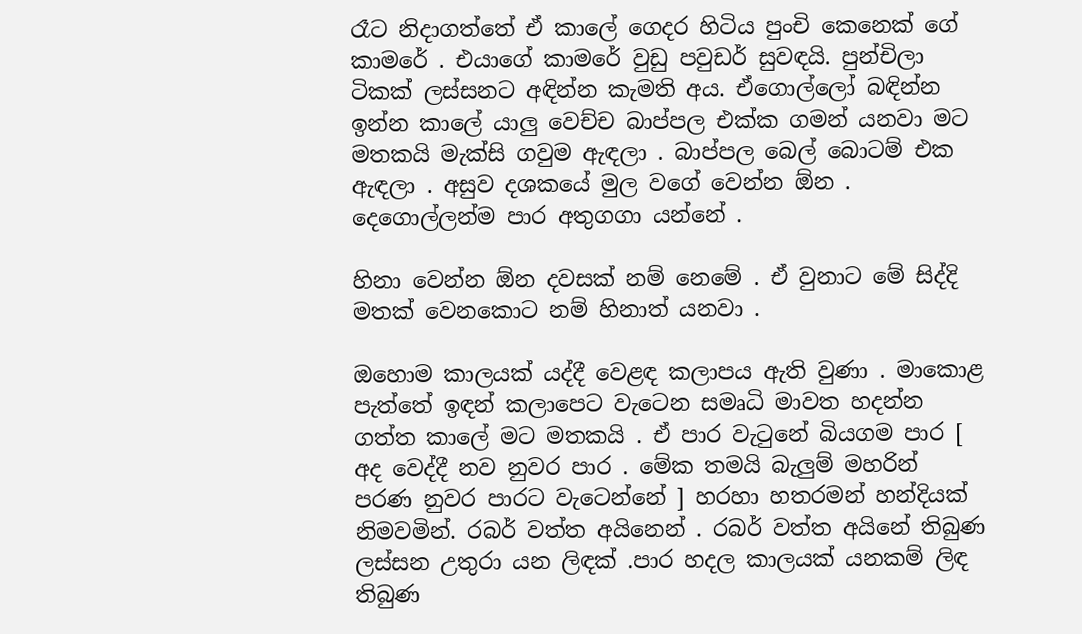රෑට නිදාගත්තේ ඒ කාලේ ගෙදර හිටිය පුංචි කෙනෙක් ගේ කාමරේ . එයාගේ කාමරේ වුඩු පවුඩර් සුවඳයි. පුන්චිලා ටිකක් ලස්සනට අඳින්න කැමති අය. ඒගොල්ලෝ බඳින්න ඉන්න කාලේ යාලු වෙච්ච බාප්පල එක්ක ගමන් යනවා මට මතකයි මැක්සි ගවුම ඇඳලා . බාප්පල බෙල් බොටම් එක ඇඳලා . අසුව දශකයේ මුල වගේ වෙන්න ඕන . දෙගොල්ලන්ම පාර අතුගගා යන්නේ .

හිනා වෙන්න ඕන දවසක් නම් නෙමේ . ඒ වුනාට මේ සිද්දි මතක් වෙනකොට නම් හිනාත් යනවා .

ඔහොම කාලයක් යද්දී වෙළඳ කලාපය ඇති වුණා . මාකොළ පැත්තේ ඉඳන් කලාපෙට වැටෙන සමෘධි මාවත හදන්න ගත්ත කාලේ මට මතකයි . ඒ පාර වැටුනේ බියගම පාර [ අද වෙද්දී නව නුවර පාර . මේක තමයි බැලුම් මහරින් පරණ නුවර පාරට වැටෙන්නේ ] හරහා හතරමන් හන්දියක් නිමවමින්. රබර් වත්ත අයිනෙන් . රබර් වත්ත අයිනේ තිබුණ ලස්සන උතුරා යන ලිඳක් .පාර හදල කාලයක් යනකම් ලිඳ තිබුණ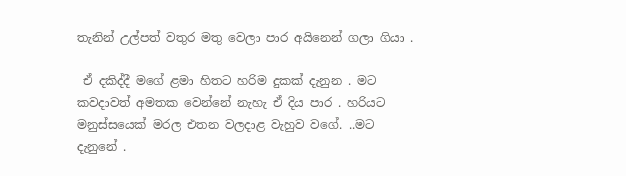තැනින් උල්පත් වතුර මතු වෙලා පාර අයිනෙන් ගලා ගියා .

 ඒ දකිද්දී මගේ ළමා හිතට හරිම දුකක් දැනුන . මට කවදාවත් අමතක වෙන්නේ නැහැ ඒ දිය පාර . හරියට මනුස්සයෙක් මරල එතන වලදාළ වැහුව වගේ. ..මට දැනුනේ .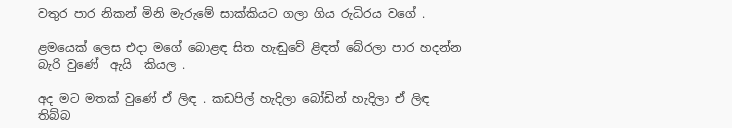වතුර පාර නිකන් මිනි මැරුමේ සාක්කියට ගලා ගිය රුධිරය වගේ .

ළමයෙක් ලෙස එදා මගේ බොළඳ සිත හැඬුවේ ළිඳත් බේරලා පාර හදන්න බැරි වුණේ  ඇයි  කියල .

අද මට මතක් වුණේ ඒ ලිඳ . කඩපිල් හැදිලා බෝඩින් හැදිලා ඒ ලිඳ තිබ්බ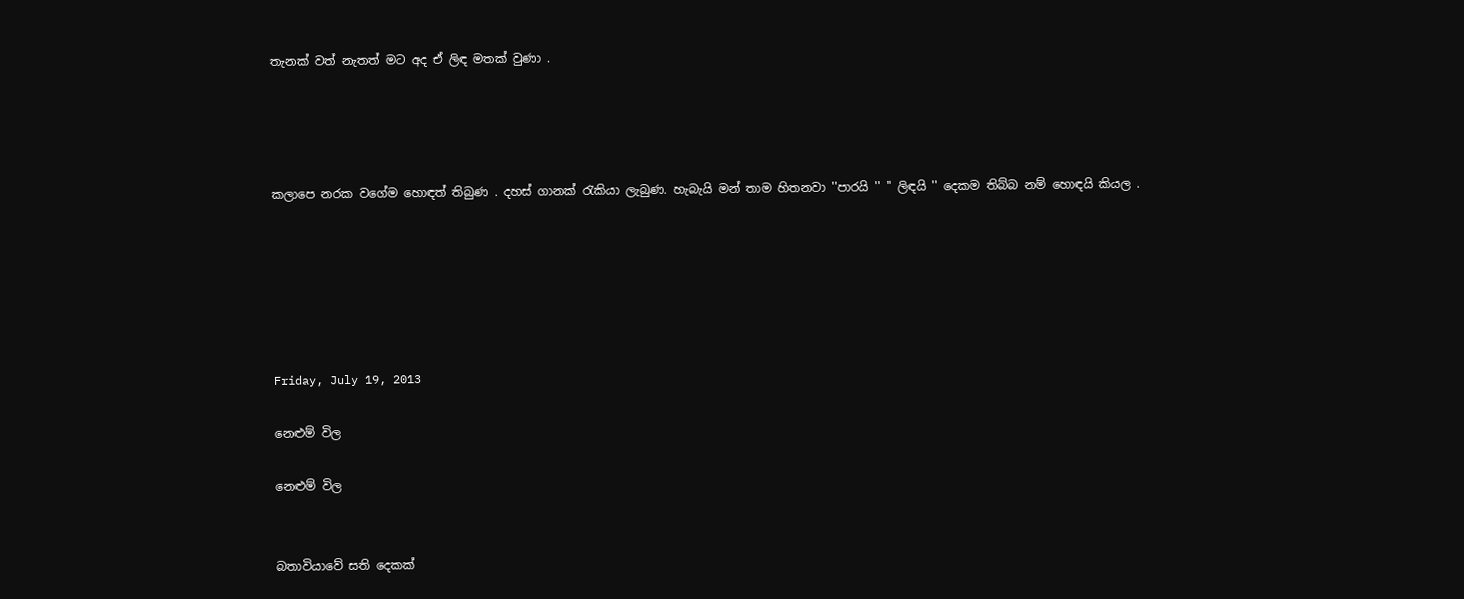තැනක් වත් නැතත් මට අද ඒ ලිඳ මතක් වුණා .




කලාපෙ නරක වගේම හොඳත් තිබුණ . දහස් ගානක් රැකියා ලැබුණ. හැබැයි මන් තාම හිතනවා ''පාරයි '' '' ලිඳයි '' දෙකම තිබ්බ නම් හොඳයි කියල .






Friday, July 19, 2013

නෙළුම් විල

නෙළුම් විල


බතාවියාවේ සති දෙකක්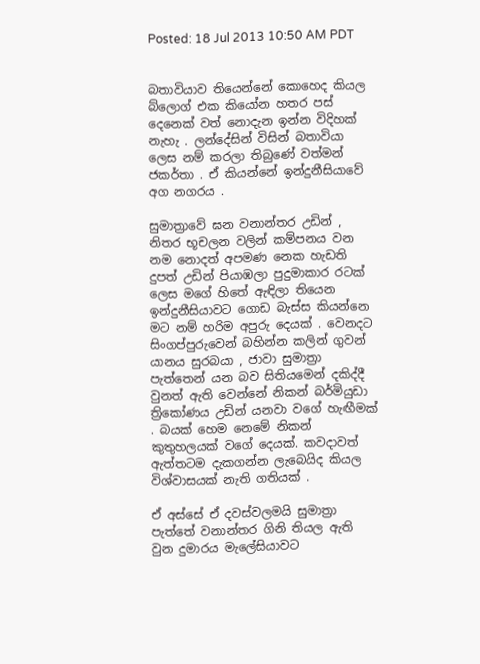Posted: 18 Jul 2013 10:50 AM PDT


බතාවියාව තියෙන්නේ කොහෙද කියල බ්ලොග් එක කියෝන හතර පස් දෙනෙක් වත් නොදැන ඉන්න විදිහක් නැහැ . ලන්දේසින් විසින් බතාවියා ලෙස නම් කරලා තිබුණේ වත්මන් ජකර්තා . ඒ කියන්නේ ඉන්දුනීසියාවේ අග නගරය .

සුමාත්‍රාවේ ඝන වනාන්තර උඩින් , නිතර භූචලන වලින් කම්පනය වන නම නොදත් අපමණ නෙක හැඩති දුපත් උඩින් පියාඹලා පුදුමාකාර රටක් ලෙස මගේ හිතේ ඇඳිලා තියෙන ඉන්දුනීසියාවට ගොඩ බැස්ස කියන්නෙ මට නම් හරිම අපුරු දෙයක් . වෙනදට සිංගප්පුරුවෙන් බහින්න කලින් ගුවන් යානය සුරබයා , ජාවා සුමාත්‍රා පැත්තෙන් යන බව සිතියමෙන් දකිද්දී වුනත් ඇති වෙන්නේ නිකන් බර්මියුඩා ත්‍රිකෝණය උඩින් යනවා වගේ හැඟීමක් . බයක් හෙම නෙමේ නිකන් කුතුහලයක් වගේ දෙයක්. කවදාවත් ඇත්තටම දැකගන්න ලැබෙයිද කියල විශ්වාසයක් නැති ගතියක් .

ඒ අස්සේ ඒ දවස්වලමයි සුමාත්‍රා පැත්තේ වනාන්තර ගිනි තියල ඇති වුන දුමාරය මැලේසියාවට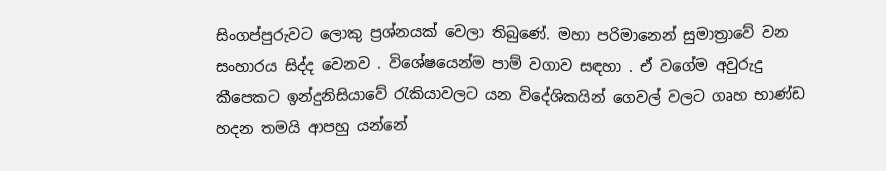සිංගප්පුරුවට ලොකු ප්‍රශ්නයක් වෙලා තිබුණේ. මහා පරිමානෙන් සුමාත්‍රාවේ වන සංහාරය සිද්ද වෙනව . විශේෂයෙන්ම පාම් වගාව සඳහා . ඒ වගේම අවුරුදු කීපෙකට ඉන්දුනිසියාවේ රැකියාවලට යන විදේශිකයින් ගෙවල් වලට ගෘහ භාණ්ඩ හදන තමයි ආපහු යන්නේ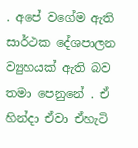. අපේ වගේම ඇති සාර්ථක දේශපාලන ව්‍යුහයක් ඇති බව තමා පෙනුනේ . ඒ හින්දා ඒවා ඒහැටි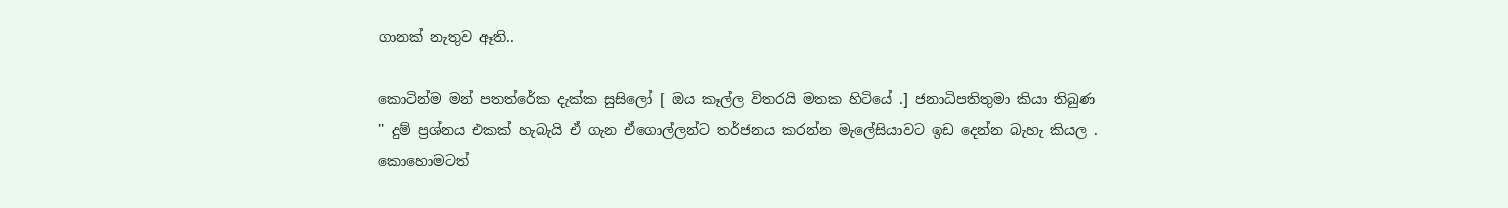ගානක් නැතුව ඈති..

කොටින්ම මන් පතත්රේක දැක්ක සුසිලෝ [ ඔය කෑල්ල විතරයි මතක හිටියේ .] ජනාධිපතිතුමා කියා තිබුණ '' දුම් ප්‍රශ්නය එකක් හැබැයි ඒ ගැන ඒගොල්ලන්ට තර්ජනය කරන්න මැලේසියාවට ඉඩ දෙන්න බැහැ කියල . කොහොමටත්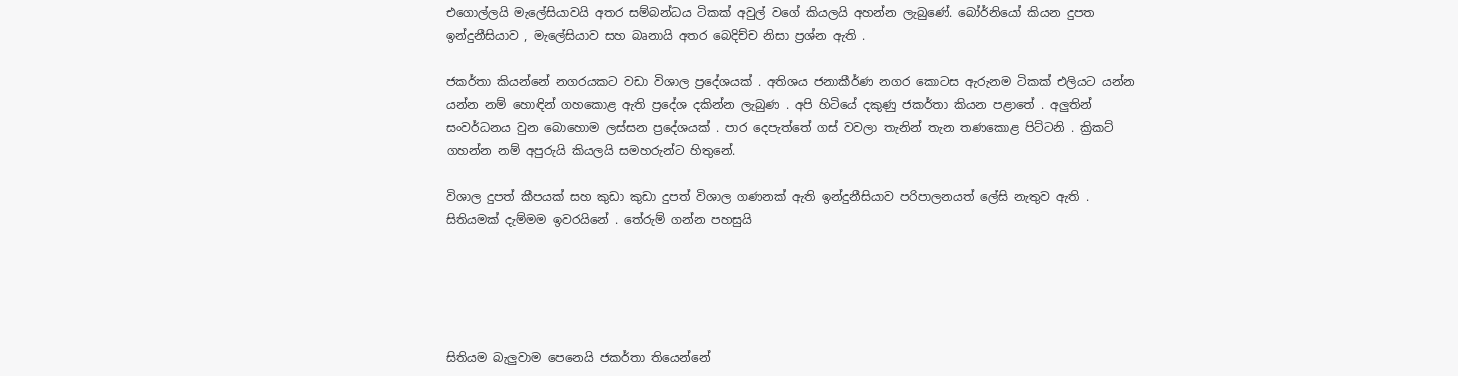එගොල්ලයි මැලේසියාවයි අතර සම්බන්ධය ටිකක් අවුල් වගේ කියලයි අහන්න ලැබුණේ. බෝර්නියෝ කියන දුපත ඉන්දුනීසියාව , මැලේසියාව සහ බෘනායි අතර බෙදිච්ච නිසා ප්‍රශ්න ඇති .

ජකර්තා කියන්නේ නගරයකට වඩා විශාල ප්‍රදේශයක් . අතිශය ජනාකීර්ණ නගර කොටස ඇරුනම ටිකක් එලියට යන්න යන්න නම් හොඳින් ගහකොළ ඇති ප්‍රදේශ දකින්න ලැබුණ . අපි හිටියේ දකුණු ජකර්තා කියන පළාතේ . අලුතින් සංවර්ධනය වුන බොහොම ලස්සන ප්‍රදේශයක් . පාර දෙපැත්තේ ගස් වවලා තැනින් තැන තණකොළ පිට්ටනි . ක්‍රිකට් ගහන්න නම් අපුරුයි කියලයි සමහරුන්ට හිතුනේ.

විශාල දුපත් කීපයක් සහ කුඩා කුඩා දුපත් විශාල ගණනක් ඇති ඉන්දුනීසියාව පරිපාලනයත් ලේසි නැතුව ඇති .
සිතියමක් දැම්මම ඉවරයිනේ . තේරුම් ගන්න පහසුයි





සිතියම බැලුවාම පෙනෙයි ජකර්තා තියෙන්නේ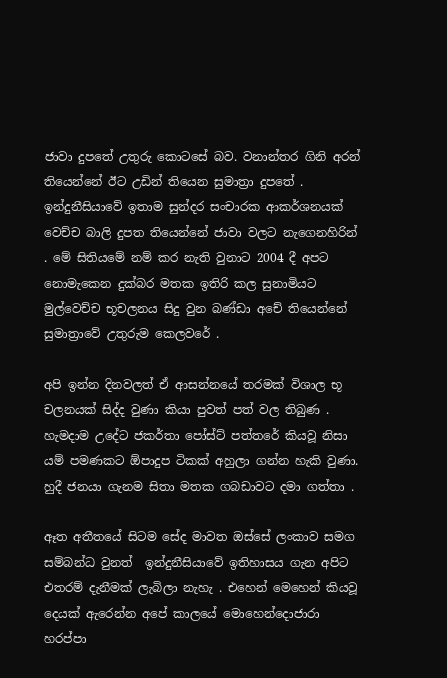ජාවා දුපතේ උතුරු කොටසේ බව. වනාන්තර ගිනි අරන් තියෙන්නේ ඊට උඩින් තියෙන සුමාත්‍රා දුපතේ . ඉන්දුනීසියාවේ ඉතාම සුන්දර සංචාරක ආකර්ශනයක් වෙච්ච බාලි දුපත තියෙන්නේ ජාවා වලට නැගෙනහිරින් . මේ සිතියමේ නම් කර නැති වුනාට 2004 දී අපට නොමැකෙන දුක්බර මතක ඉතිරි කල සුනාමියට මුල්වෙච්ච භූචලනය සිදු වුන බණ්ඩා අචේ තියෙන්නේ සුමාත්‍රාවේ උතුරුම කෙලවරේ .

අපි ඉන්න දිනවලත් ඒ ආසන්නයේ තරමක් විශාල භූ චලනයක් සිද්ද වුණා කියා පුවත් පත් වල තිබුණ . හැමදාම උදේට ජකර්තා පෝස්ට් පත්තරේ කියවූ නිසා යම් පමණකට ඕපාදුප ටිකක් අහුලා ගන්න හැකි වුණා.
හුදී ජනයා ගැනම සිතා මතක ගබඩාවට දමා ගත්තා .

ඈත අතීතයේ සිටම සේද මාවත ඔස්සේ ලංකාව සමග සම්බන්ධ වුනත්  ඉන්දුනීසියාවේ ඉතිහාසය ගැන අපිට එතරම් දැනීමක් ලැබිලා නැහැ . එහෙන් මෙහෙන් කියවූ දෙයක් ඇරෙන්න අපේ කාලයේ මොහෙන්දොජාරා හරප්පා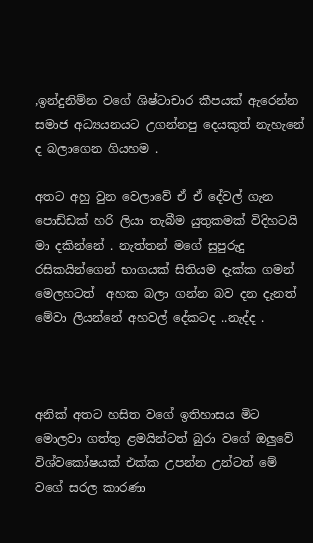,ඉන්දුනිම්න වගේ ශිෂ්ටාචාර කීපයක් ඇරෙන්න සමාජ අධ්‍යයනයට උගන්නපු දෙයකුත් නැහැනේ ද බලාගෙන ගියහම .

අතට අහු වුන වෙලාවේ ඒ ඒ දේවල් ගැන පොඩ්ඩක් හරි ලියා තැබීම යුතුකමක් විදිහටයි මා දකින්නේ . නැත්තන් මගේ සුපුරුදු රසිකයින්ගෙන් භාගයක් සිතියම දැක්ක ගමන් මෙලහටත්  අහක බලා ගන්න බව දන දැනත් මේවා ලියන්නේ අහවල් දේකටද ..නැද්ද .



අනික් අතට හසිත වගේ ඉතිහාසය මිට මොලවා ගත්තු ළමයින්ටත් බුරා වගේ ඔලුවේ විශ්වකෝෂයක් එක්ක උපන්න උන්ටත් මේ වගේ සරල කාරණා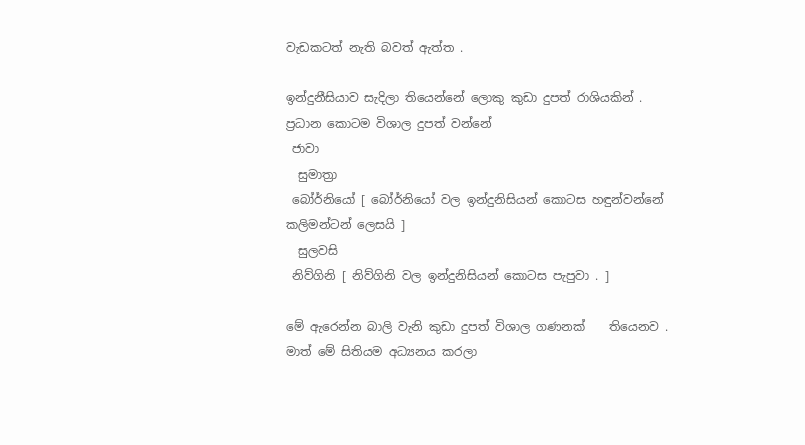වැඩකටත් නැති බවත් ඇත්ත .

ඉන්දුනීසියාව සැදිලා තියෙන්නේ ලොකු කුඩා දුපත් රාශියකින් . ප්‍රධාන කොටම විශාල දුපත් වන්නේ
 ජාවා
  සුමාත්‍රා
 බෝර්නියෝ [ බෝර්නියෝ වල ඉන්දුනිසියන් කොටස හඳුන්වන්නේ කලිමන්ටන් ලෙසයි ]
  සුලවසි
 නිව්ගිනි [ නිව්ගිනි වල ඉන්දුනිසියන් කොටස පැපුවා . ]

මේ ඇරෙන්න බාලි වැනි කුඩා දුපත් විශාල ගණනක්    තියෙනව . මාත් මේ සිතියම අධ්‍යනය කරලා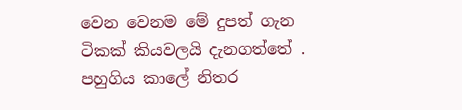වෙන වෙනම මේ දුපත් ගැන ටිකක් කියවලයි දැනගත්තේ . පහුගිය කාලේ නිතර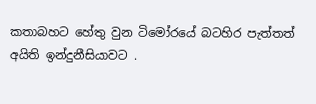කතාබහට හේතු වුන ටිමෝරයේ බටහිර පැත්තත් අයිති ඉන්දුනීසියාවට .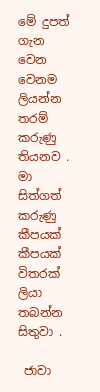මේ දුපත් ගැන වෙන වෙනම ලියන්න තරම් කරුණු තියනව . මා සිත්ගත් කරුණු කීපයක් කීපයක් විතරක් ලියා තබන්න සිතුවා .

 ජාවා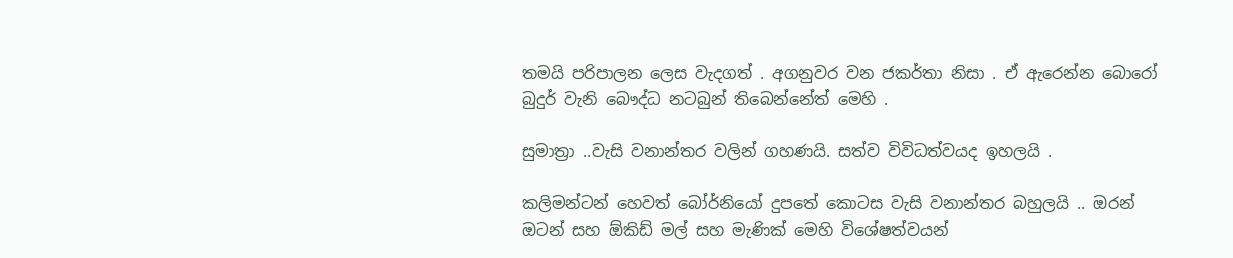තමයි පරිපාලන ලෙස වැදගත් . අගනුවර වන ජකර්තා නිසා . ඒ ඇරෙන්න බොරෝ බුදුර් වැනි බෞද්ධ නටබුන් තිබෙන්නේත් මෙහි .

සුමාත්‍රා ..වැසි වනාන්තර වලින් ගහණයි. සත්ව විවිධත්වයද ඉහලයි .

කලිමන්ටන් හෙවත් බෝර්නියෝ දුපතේ කොටස වැසි වනාන්තර බහුලයි .. ඔරන් ඔටන් සහ ඕකිඩ් මල් සහ මැණික් මෙහි විශේෂත්වයන්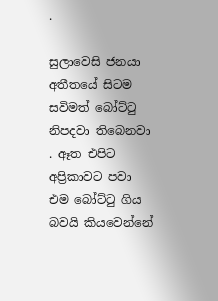.

සුලාවෙසි ජනයා අතීතයේ සිටම සවිමත් බෝට්ටු නිපදවා තිබෙනවා . ඈත එපිට අප්‍රිකාවට පවා එම බෝට්ටු ගිය බවයි කියවෙන්නේ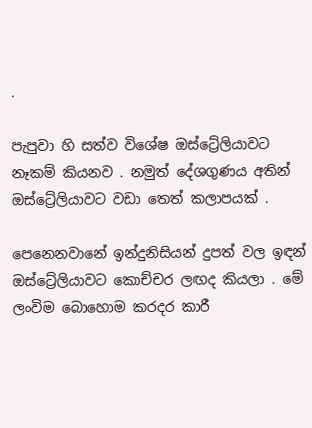.

පැපුවා හි සත්ව විශේෂ ඔස්ට්‍රේලියාවට නෑකම් කියනව . නමුත් දේශගුණය අතින් ඔස්ට්‍රේලියාවට වඩා තෙත් කලාපයක් .

පෙනෙනවානේ ඉන්දුනිසියන් දුපත් වල ඉඳන් ඔස්ට්‍රේලියාවට කොච්චර ලඟද කියලා . මේ ලංවිම බොහොම කරදර කාරී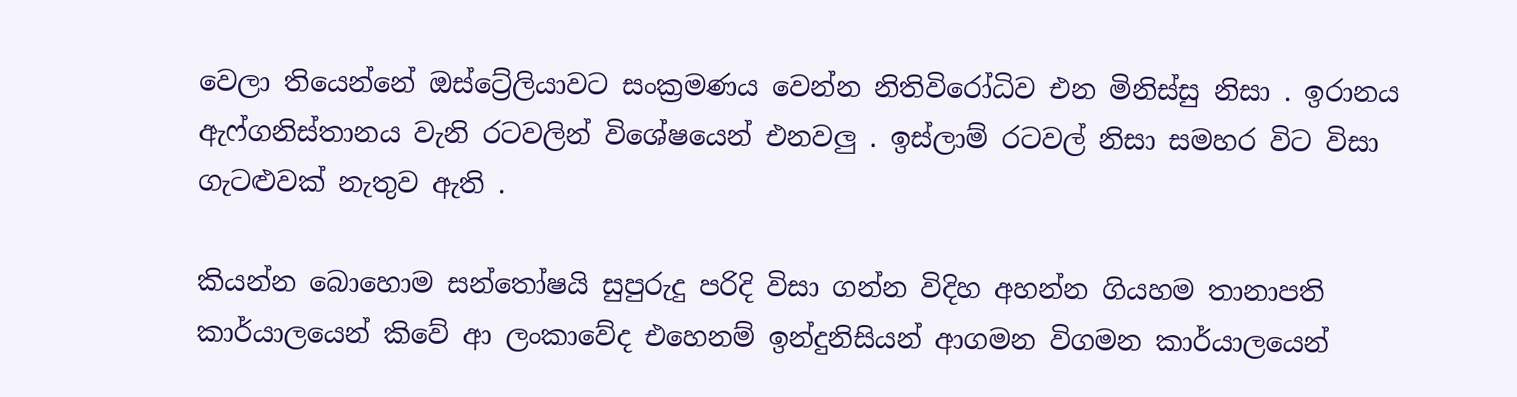වෙලා තියෙන්නේ ඔස්ට්‍රේලියාවට සංක්‍රමණය වෙන්න නිතිවිරෝධිව එන මිනිස්සු නිසා . ඉරානය ඇෆ්ගනිස්තානය වැනි රටවලින් විශේෂයෙන් එනවලු . ඉස්ලාම් රටවල් නිසා සමහර විට විසා ගැටළුවක් නැතුව ඇති .

කියන්න බොහොම සන්තෝෂයි සුපුරුදු පරිදි විසා ගන්න විදිහ අහන්න ගියහම තානාපති කාර්යාලයෙන් කිවේ ආ ලංකාවේද එහෙනම් ඉන්දුනිසියන් ආගමන විගමන කාර්යාලයෙන්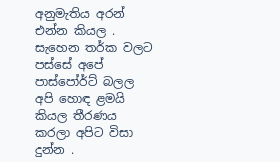අනුමැතිය අරන් එන්න කියල . සැහෙන තර්ක වලට පස්සේ අපේ පාස්පෝර්ට් බලල අපි හොඳ ළමයි කියල තීරණය කරලා අපිට විසා දුන්න .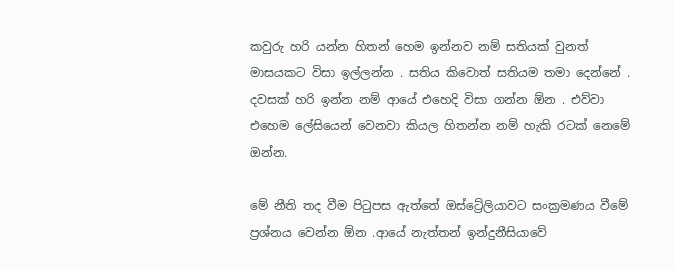කවුරු හරි යන්න හිතන් හෙම ඉන්නව නම් සතියක් වුනත් මාසයකට විසා ඉල්ලන්න . සතිය කිවොත් සතියම තමා දෙන්නේ . දවසක් හරි ඉන්න නම් ආයේ එහෙදි විසා ගන්න ඕන . එව්වා එහෙම ලේසියෙන් වෙනවා කියල හිතන්න නම් හැකි රටක් නෙමේ ඔන්න.

මේ නීති තද වීම පිටුපස ඇත්තේ ඔස්ට්‍රේලියාවට සංක්‍රමණය වීමේ ප්‍රශ්නය වෙන්න ඕන .ආයේ නැත්තන් ඉන්දුනීසියාවේ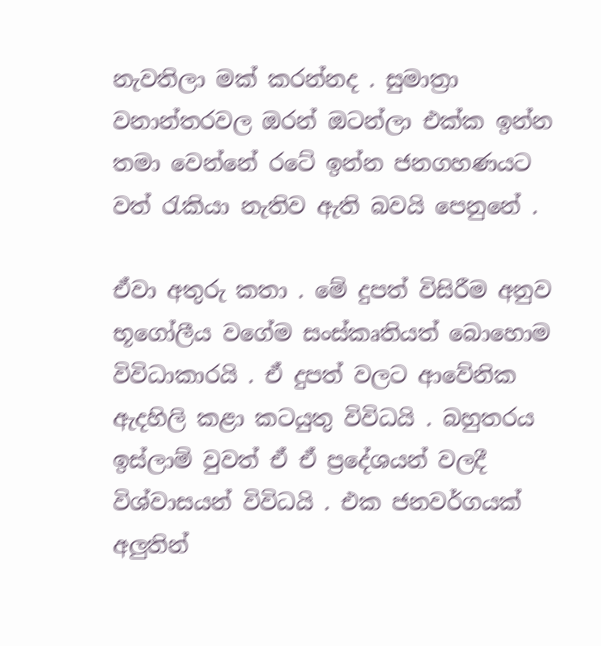නැවතිලා මක් කරන්නද . සුමාත්‍රා වනාන්තරවල ඔරන් ඔටන්ලා එක්ක ඉන්න තමා වෙන්නේ රටේ ඉන්න ජනගහණයට වත් රැකියා නැතිව ඇති බවයි පෙනුනේ .

ඒවා අතුරු කතා . මේ දුපත් විසිරීම අනුව භූගෝලීය වගේම සංස්කෘතියත් බොහොම විවිධාකාරයි . ඒ දුපත් වලට ආවේනික  ඇදහිලි කළා කටයුතු විවිධයි . බහුතරය ඉස්ලාම් වුවත් ඒ ඒ ප්‍රදේශයන් වලදී විශ්වාසයන් විවිධයි . එක ජනවර්ගයක් අලුතින්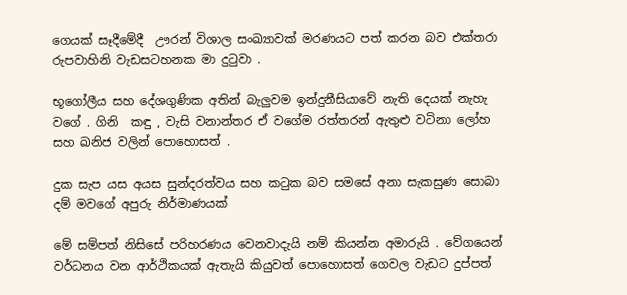ගෙයක් සෑදීමේදී  ඌරන් විශාල සංඛ්‍යාවක් මරණයට පත් කරන බව එක්තරා රුපවාහිනි වැඩසටහනක මා දුටුවා .

භූගෝලීය සහ දේශගුණික අතින් බැලුවම ඉන්දුනීසියාවේ නැති දෙයක් නැහැ වගේ . ගිනි  කඳු , වැසි වනාන්තර ඒ වගේම රත්තරන් ඇතුළු වටිනා ලෝහ සහ ඛනිජ වලින් පොහොසත් .

දුක සැප යස අයස සුන්දරත්වය සහ කටුක බව සමසේ අනා සැකසුණ සොබා දම් මවගේ අපුරු නිර්මාණයක්

මේ සම්පත් නිසිසේ පරිහරණය වෙනවාදැයි නම් කියන්න අමාරුයි . වේගයෙන් වර්ධනය වන ආර්ථිකයක් ඇතැයි කියුවත් පොහොසත් ගෙවල වැඩට දුප්පත්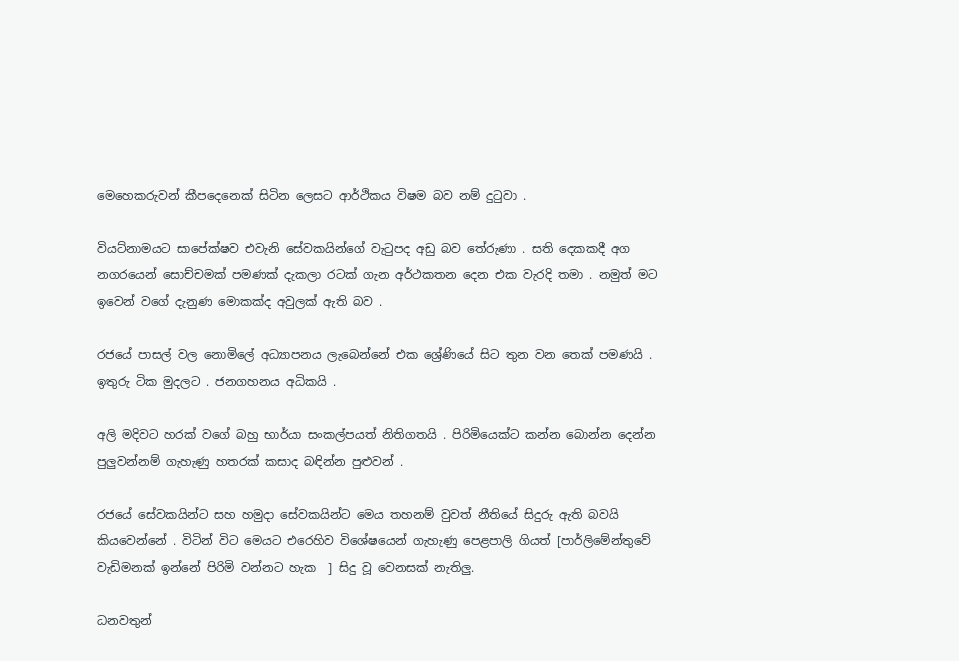මෙහෙකරුවන් කීපදෙනෙක් සිටින ලෙසට ආර්ථිකය විෂම බව නම් දුටුවා .

වියට්නාමයට සාපේක්ෂව එවැනි සේවකයින්ගේ වැටුපද අඩු බව තේරුණා . සති දෙකකදී අග නගරයෙන් සොච්චමක් පමණක් දැකලා රටක් ගැන අර්ථකතන දෙන එක වැරදි තමා . නමුත් මට ඉවෙන් වගේ දැනුණ මොකක්ද අවුලක් ඇති බව .

රජයේ පාසල් වල නොමිලේ අධ්‍යාපනය ලැබෙන්නේ එක ශ්‍රේණියේ සිට තුන වන තෙක් පමණයි . ඉතුරු ටික මුදලට . ජනගහනය අධිකයි .

අලි මදිවට හරක් වගේ බහු භාර්යා සංකල්පයත් නිතිගතයි . පිරිමියෙක්ට කන්න බොන්න දෙන්න පුලුවන්නම් ගැහැණු හතරක් කසාද බඳින්න පුළුවන් .

රජයේ සේවකයින්ට සහ හමුදා සේවකයින්ට මෙය තහනම් වුවත් නීතියේ සිදුරු ඇති බවයි කියවෙන්නේ . විටින් විට මෙයට එරෙහිව විශේෂයෙන් ගැහැණු පෙළපාලි ගියත් [පාර්ලිමේන්තුවේ වැඩිමනක් ඉන්නේ පිරිමි වන්නට හැක  ] සිදු වූ වෙනසක් නැතිලු.

ධනවතුන්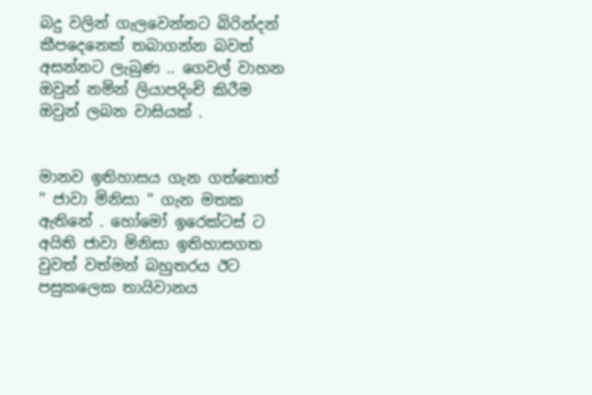බදු වලින් ගැලවෙන්නට බිරින්දන් කීපදෙනෙක් තබාගන්න බවත් අසන්නට ලැබුණ .. ගෙවල් වාහන ඔවුන් නමින් ලියාපදිංචි කිරීම ඔවුන් ලබන වාසියක් .


මානව ඉතිහාසය ගැන ගත්තොත් '' ජාවා මිනිසා '' ගැන මතක ඇතිනේ . හෝමෝ ඉරෙක්ටස් ට අයිති ජාවා මිනිසා ඉතිහාසගත වුවත් වත්මන් බහුතරය ඊට පසුකලෙක තායිවානය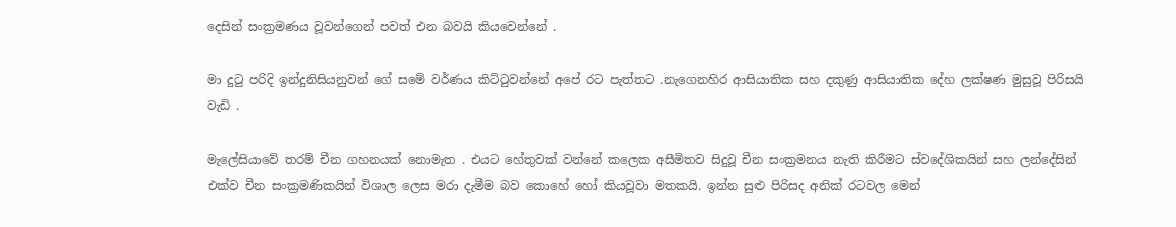දෙසින් සංක්‍රමණය වූවන්ගෙන් පවත් එන බවයි කියවෙන්නේ .

මා දුටු පරිදි ඉන්දුනිසියනුවන් ගේ සමේ වර්ණය කිට්ටුවන්නේ අපේ රට පැත්තට .නැගෙනහිර ආසියාතික සහ දකුණු ආසියාතික දේහ ලක්ෂණ මුසුවූ පිරිසයි වැඩි .

මැලේසියාවේ තරම් චීන ගහනයක් නොමැත . එයට හේතුවක් වන්නේ කලෙක අසීමිතව සිදුවූ චීන සංක්‍රමනය නැති කිරීමට ස්වදේශිකයින් සහ ලන්දේසින් එක්ව චීන සංක්‍රමණිකයින් විශාල ලෙස මරා දැමීම බව කොහේ හෝ කියවූවා මතකයි. ඉන්න සුළු පිරිසද අනික් රටවල මෙන්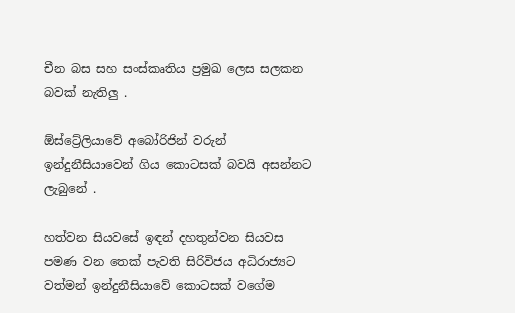චීන බස සහ සංස්කෘතිය ප්‍රමුඛ ලෙස සලකන බවක් නැතිලු .

ඕස්ට්‍රේලියාවේ අබෝරිජින් වරුන් ඉන්දුනීසියාවෙන් ගිය කොටසක් බවයි අසන්නට ලැබුනේ .

හත්වන සියවසේ ඉඳන් දහතුන්වන සියවස පමණ වන තෙක් පැවති සිරිවිජය අධිරාජ්‍යට වත්මන් ඉන්දුනීසියාවේ කොටසක් වගේම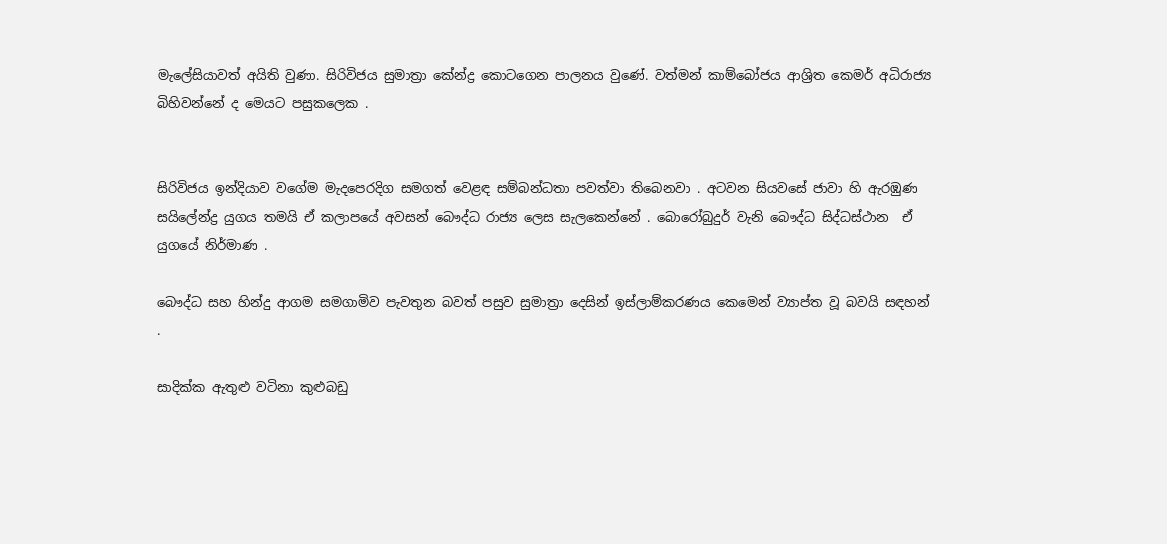මැලේසියාවත් අයිති වුණා. සිරිවිජය සුමාත්‍රා කේන්ද්‍ර කොටගෙන පාලනය වුණේ. වත්මන් කාම්බෝජය ආශ්‍රිත කෙමර් අධිරාජ්‍ය බිහිවන්නේ ද මෙයට පසුකලෙක .


සිරිවිජය ඉන්දියාව වගේම මැදපෙරදිග සමගත් වෙළඳ සම්බන්ධතා පවත්වා තිබෙනවා . අටවන සියවසේ ජාවා හි ඇරඹුණ සයිලේන්ද්‍ර යුගය තමයි ඒ කලාපයේ අවසන් බෞද්ධ රාජ්‍ය ලෙස සැලකෙන්නේ . බොරෝබුදුර් වැනි බෞද්ධ සිද්ධස්ථාන  ඒ යුගයේ නිර්මාණ .

බෞද්ධ සහ හින්දු ආගම සමගාමිව පැවතුන බවත් පසුව සුමාත්‍රා දෙසින් ඉස්ලාම්කරණය කෙමෙන් ව්‍යාප්ත වූ බවයි සඳහන් .

සාදික්ක ඇතුළු වටිනා කුළුබඩු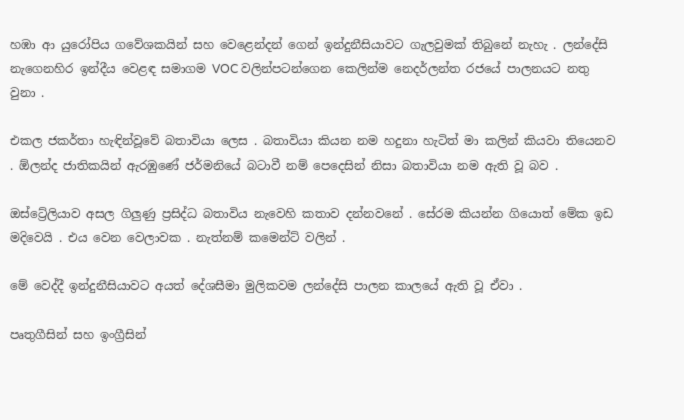හඹා ආ යුරෝපිය ගවේශකයින් සහ වෙළෙන්දන් ගෙන් ඉන්දුනීසියාවට ගැලවුමක් තිබුනේ නැහැ . ලන්දේසි නැගෙනහිර ඉන්දීය වෙළඳ සමාගම VOC වලින්පටන්ගෙන කෙලින්ම නෙදර්ලන්ත රජයේ පාලනයට නතු වුනා .

එකල ජකර්තා හැඳින්වූවේ බතාවියා ලෙස . බතාවියා කියන නම හදුනා හැටිත් මා කලින් කියවා තියෙනව . ඕලන්ද ජාතිකයින් ඇරඹුණේ ජර්මනියේ බටාවී නම් පෙදෙසින් නිසා බතාවියා නම ඇති වූ බව .

ඔස්ට්‍රේලියාව අසල ගිලුණු ප්‍රසිද්ධ බතාවිය නැවෙහි කතාව දන්නවනේ . සේරම කියන්න ගියොත් මේක ඉඩ මදිවෙයි . එය වෙන වෙලාවක . නැත්නම් කමෙන්ට් වලින් .

මේ වෙද්දී ඉන්දුනීසියාවට අයත් දේශසීමා මුලිකවම ලන්දේසි පාලන කාලයේ ඇති වූ ඒවා .

පෘතුගීසින් සහ ඉංග්‍රීසින්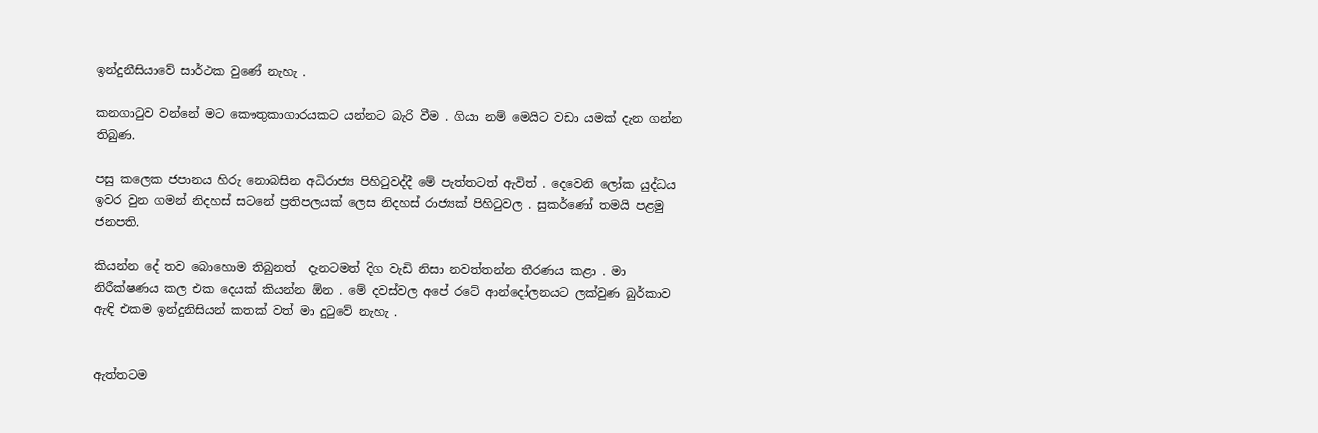ඉන්දුනීසියාවේ සාර්ථක වුණේ නැහැ .

කනගාටුව වන්නේ මට කෞතුකාගාරයකට යන්නට බැරි වීම . ගියා නම් මෙයිට වඩා යමක් දැන ගන්න තිබුණ.

පසු කලෙක ජපානය හිරු නොබසින අධිරාජ්‍ය පිහිටුවද්දී මේ පැත්තටත් ඇවිත් . දෙවෙනි ලෝක යුද්ධය ඉවර වුන ගමන් නිදහස් සටනේ ප්‍රතිපලයක් ලෙස නිදහස් රාජ්‍යක් පිහිටුවල . සුකර්ණෝ තමයි පළමු ජනපති.

කියන්න දේ තව බොහොම තිබුනත්  දැනටමත් දිග වැඩි නිසා නවත්තන්න තීරණය කළා . මා නිරීක්ෂණය කල එක දෙයක් කියන්න ඕන . මේ දවස්වල අපේ රටේ ආන්දෝලනයට ලක්වුණ බුර්කාව ඇඳි එකම ඉන්දුනිසියන් කතක් වත් මා දුටුවේ නැහැ .


ඇත්තටම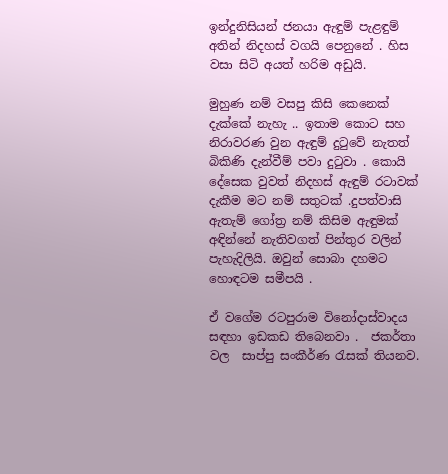ඉන්දුනිසියන් ජනයා ඇඳුම් පැළඳුම් අතින් නිදහස් වගයි පෙනුනේ . හිස වසා සිටි අයත් හරිම අඩුයි.

මුහුණ නම් වසපු කිසි කෙනෙක් දැක්කේ නැහැ .. ඉතාම කොට සහ නිරාවරණ වුන ඇඳුම් දුටුවේ නැතත් බිකිණි දැන්වීම් පවා දුටුවා . කොයි දේසෙක වුවත් නිදහස් ඇඳුම් රටාවක් දැකීම මට නම් සතුටක් .දුපත්වාසි ඇතැම් ගෝත්‍ර නම් කිසිම ඇඳුමක් අඳින්නේ නැතිවගත් පින්තුර වලින් පැහැදිලියි. ඔවුන් සොබා දහමට හොඳටම සමීපයි .

ඒ වගේම රටපුරාම විනෝදාස්වාදය සඳහා ඉඩකඩ තිබෙනවා .  ජකර්තා වල  සාප්පු සංකීර්ණ රැසක් තියනව.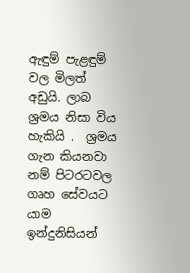ඇඳුම් පැළඳුම් වල මිලත් අඩුයි. ලාබ ශ්‍රමය නිසා විය හැකියි .  ශ්‍රමය ගැන කියනවා නම් පිටරටවල ගෘහ සේවයට යාම ඉන්දුනිසියන්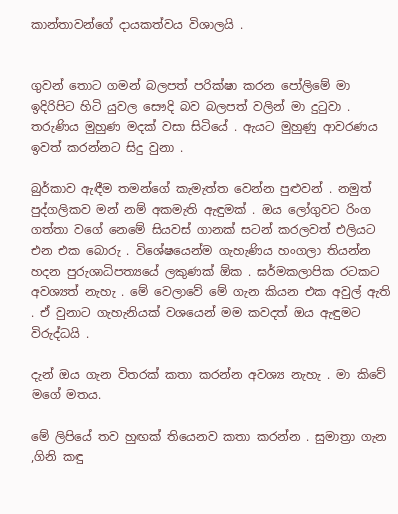කාන්තාවන්ගේ දායකත්වය විශාලයි .


ගුවන් තොට ගමන් බලපත් පරික්ෂා කරන පෝලිමේ මා ඉදිරිපිට හිටි යුවල සෞදි බව බලපත් වලින් මා දුටුවා . තරුණිය මුහුණ මදක් වසා සිටියේ . ඇයට මුහුණු ආවරණය ඉවත් කරන්නට සිදු වුනා .

බුර්කාව ඇඳීම තමන්ගේ කැමැත්ත වෙන්න පුළුවන් . නමුත් පුද්ගලිකව මන් නම් අකමැති ඇඳුමක් . ඔය ලෝගුවට රිංග ගත්තා වගේ නෙමේ සියවස් ගානක් සටන් කරලවත් එලියට එන එක බොරු . විශේෂයෙන්ම ගැහැණිය හංගලා තියන්න හදන පුරුශාධිපත්‍යයේ ලකුණක් ඕක . ඝර්මකලාපික රටකට අවශ්‍යත් නැහැ . මේ වෙලාවේ මේ ගැන කියන එක අවුල් ඇති . ඒ වුනාට ගැහැනියක් වශයෙන් මම කවදත් ඔය ඇඳුමට විරුද්ධයි .

දැන් ඔය ගැන විතරක් කතා කරන්න අවශ්‍ය නැහැ . මා කිවේ මගේ මතය.

මේ ලිපියේ තව හුඟක් තියෙනව කතා කරන්න . සුමාත්‍රා ගැන ,ගිනි කඳු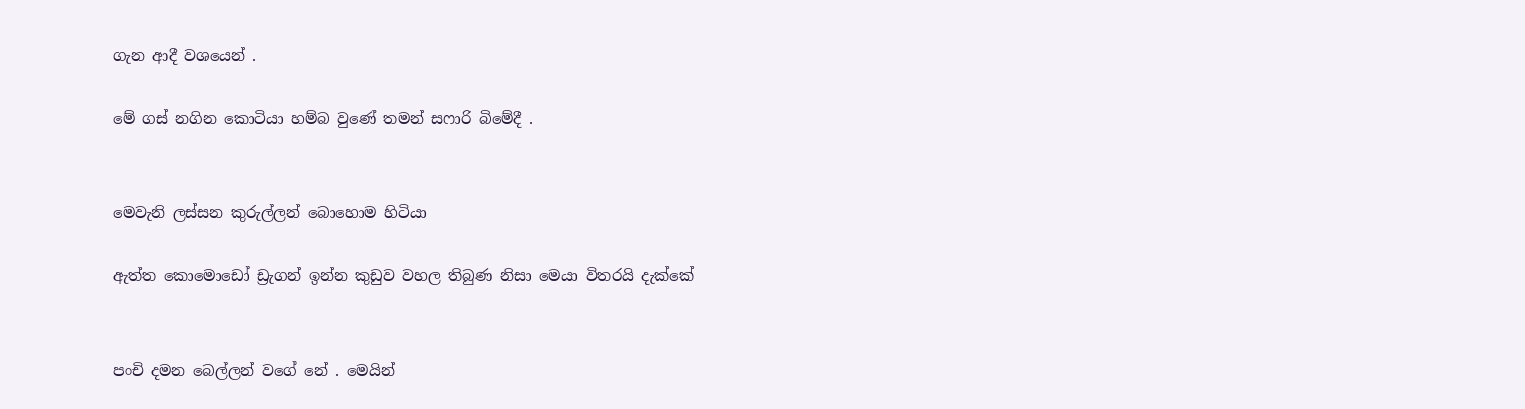ගැන ආදී වශයෙන් .

මේ ගස් නගින කොටියා හම්බ වුණේ තමන් සෆාරි බිමේදී .


මෙවැනි ලස්සන කුරුල්ලන් බොහොම හිටියා

ඇත්ත කොමොඩෝ ඩ්‍රැගන් ඉන්න කුඩුව වහල තිබුණ නිසා මෙයා විතරයි දැක්කේ


පංචි දමන බෙල්ලන් වගේ නේ . මෙයින්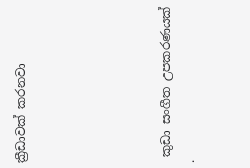ක්‍රීඩාවක් කරනවා





 කුඩා සංගීත උපකරණයක් .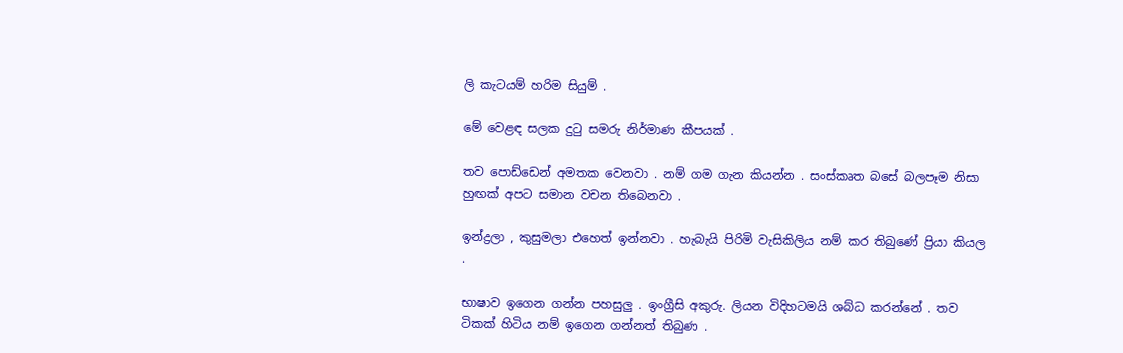ලි කැටයම් හරිම සියුම් .

මේ වෙළඳ සලක දුටු සමරු නිර්මාණ කීපයක් .

තව පොඩ්ඩෙන් අමතක වෙනවා . නම් ගම ගැන කියන්න . සංස්කෘත බසේ බලපෑම නිසා හුඟක් අපට සමාන වචන තිබෙනවා .

ඉන්ද්‍රලා , කුසුමලා එහෙත් ඉන්නවා . හැබැයි පිරිමි වැසිකිලිය නම් කර තිබුණේ ප්‍රියා කියල .

භාෂාව ඉගෙන ගන්න පහසුලු . ඉංග්‍රීසි අකුරු. ලියන විදිහටමයි ශබ්ධ කරන්නේ . තව ටිකක් හිටිය නම් ඉගෙන ගන්නත් තිබුණ .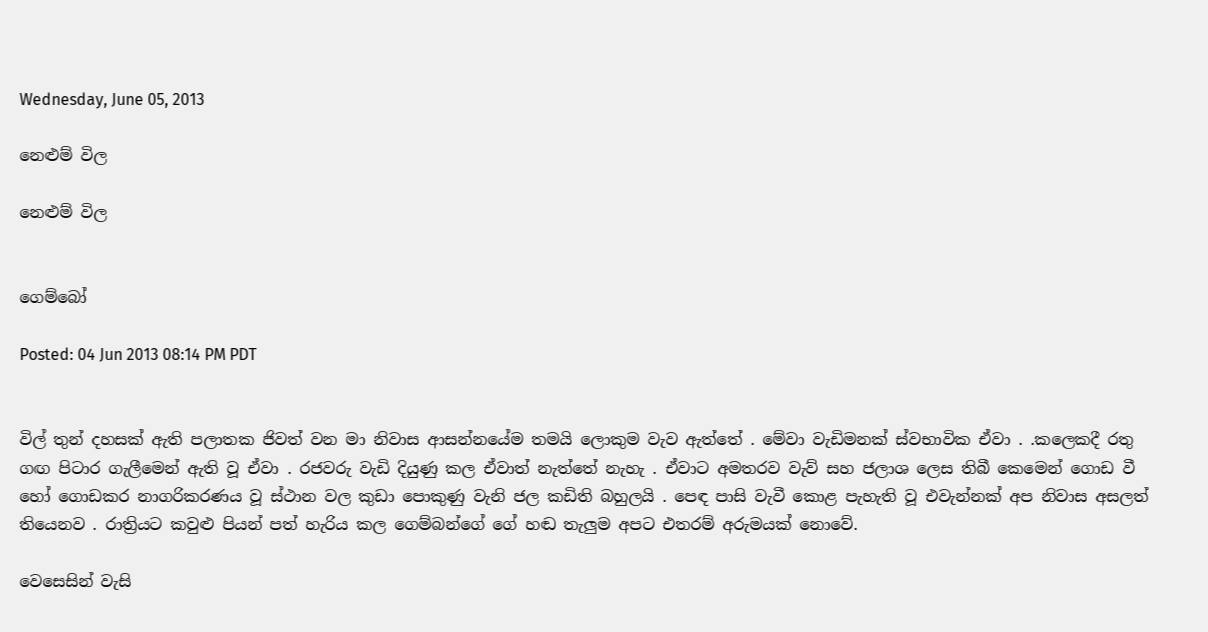Wednesday, June 05, 2013

නෙළුම් විල

නෙළුම් විල


ගෙම්බෝ

Posted: 04 Jun 2013 08:14 PM PDT


විල් තුන් දහසක් ඇති පලාතක ජිවත් වන මා නිවාස ආසන්නයේම තමයි ලොකුම වැව ඇත්තේ . මේවා වැඩිමනක් ස්වභාවික ඒවා . .කලෙකදී රතු ගඟ පිටාර ගැලීමෙන් ඇති වූ ඒවා . රජවරු වැඩි දියුණු කල ඒවාත් නැත්තේ නැහැ . ඒවාට අමතරව වැව් සහ ජලාශ ලෙස තිබී කෙමෙන් ගොඩ වී හෝ ගොඩකර නාගරිකරණය වූ ස්ථාන වල කුඩා පොකුණු වැනි ජල කඩිති බහුලයි . පෙඳ පාසි වැවී කොළ පැහැති වූ එවැන්නක් අප නිවාස අසලත් තියෙනව . රාත්‍රියට කවුළු පියන් පත් හැරිය කල ගෙම්බන්ගේ ගේ හඬ තැලුම අපට එතරම් අරුමයක් නොවේ.

වෙසෙසින් වැසි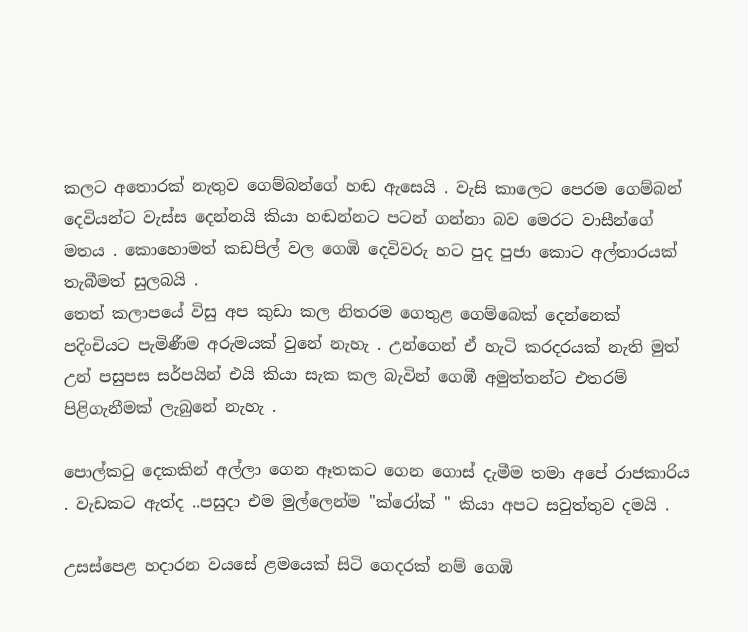කලට අතොරක් නැතුව ගෙම්බන්ගේ හඬ ඇසෙයි . වැසි කාලෙට පෙරම ගෙම්බන් දෙවියන්ට වැස්ස දෙන්නයි කියා හඬන්නට පටන් ගන්නා බව මෙරට වාසීන්ගේ මතය . කොහොමත් කඩපිල් වල ගෙඹි දෙවිවරු හට පුද පුජා කොට අල්තාරයක් තැබීමත් සුලබයි .
තෙත් කලාපයේ විසු අප කුඩා කල නිතරම ගෙතුළ ගෙම්බෙක් දෙන්නෙක් පදිංචියට පැමිණීම අරුමයක් වුනේ නැහැ . උන්ගෙන් ඒ හැටි කරදරයක් නැති මුත් උන් පසුපස සර්පයින් එයි කියා සැක කල බැවින් ගෙඹී අමුත්තන්ට එතරම් පිළිගැනීමක් ලැබුනේ නැහැ .

පොල්කටු දෙකකින් අල්ලා ගෙන ඈතකට ගෙන ගොස් දැමීම තමා අපේ රාජකාරිය . වැඩකට ඇත්ද ..පසුදා එම මුල්ලෙන්ම ''ක්රෝක් '' කියා අපට සවුත්තුව දමයි .

උසස්පෙළ හදාරන වයසේ ළමයෙක් සිටි ගෙදරක් නම් ගෙඹි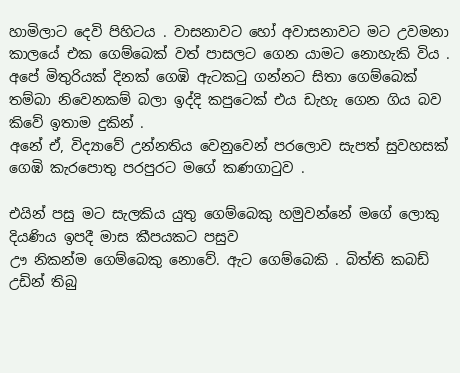හාමිලාට දෙවි පිහිටය . වාසනාවට හෝ අවාසනාවට මට උවමනා කාලයේ එක ගෙම්බෙක් වත් පාසලට ගෙන යාමට නොහැකි විය .
අපේ මිතුරියක් දිනක් ගෙඹි ඇටකටු ගන්නට සිතා ගෙම්බෙක් තම්බා නිවෙනකම් බලා ඉද්දි කපුටෙක් එය ඩැහැ ගෙන ගිය බව කිවේ ඉතාම දුකින් .
අනේ ඒ, විද්‍යාවේ උන්නතිය වෙනුවෙන් පරලොව සැපත් සුවහසක් ගෙඹි කැරපොතු පරපුරට මගේ කණගාටුව .

එයින් පසු මට සැලකිය යුතු ගෙම්බෙකු හමුවන්නේ මගේ ලොකු දියණිය ඉපදී මාස කීපයකට පසුව
ඌ නිකන්ම ගෙම්බෙකු නොවේ. ඇට ගෙම්බෙකි . බිත්ති කබඩ් උඩින් තිබු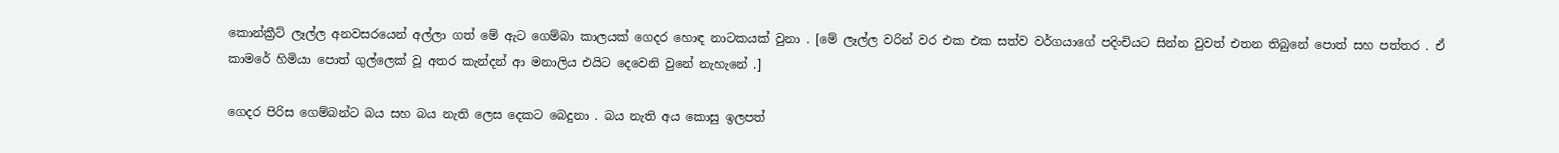කොන්ක්‍රීට් ලෑල්ල අනවසරයෙන් අල්ලා ගත් මේ ඇට ගෙම්බා කාලයක් ගෙදර හොඳ නාටකයක් වුනා . [මේ ලෑල්ල වරින් වර එක එක සත්ව වර්ගයාගේ පදිංචියට සින්න වුවත් එතන තිබුනේ පොත් සහ පත්තර . ඒ කාමරේ හිමියා පොත් ගුල්ලෙක් වූ අතර කැන්දන් ආ මනාලිය එයිට දෙවෙනි වුනේ නැහැනේ .]

ගෙදර පිරිස ගෙම්බන්ට බය සහ බය නැති ලෙස දෙකට බෙදුනා . බය නැති අය කොසු ඉලපත්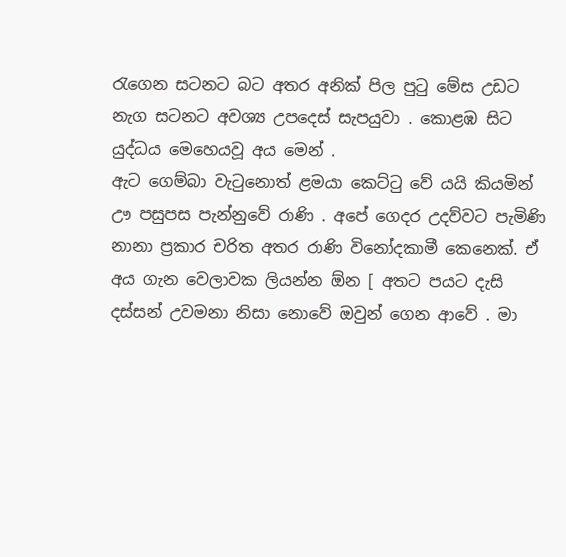රැගෙන සටනට බට අතර අනික් පිල පුටු මේස උඩට නැග සටනට අවශ්‍ය උපදෙස් සැපයුවා . කොළඹ සිට යුද්ධය මෙහෙයවූ අය මෙන් .
ඇට ගෙම්බා වැටුනොත් ළමයා කෙට්ටු වේ යයි කියමින් ඌ පසුපස පැන්නුවේ රාණි . අපේ ගෙදර උදව්වට පැමිණි නානා ප්‍රකාර චරිත අතර රාණි විනෝදකාමී කෙනෙක්. ඒ අය ගැන වෙලාවක ලියන්න ඕන [ අතට පයට දැසි දස්සන් උවමනා නිසා නොවේ ඔවුන් ගෙන ආවේ . මා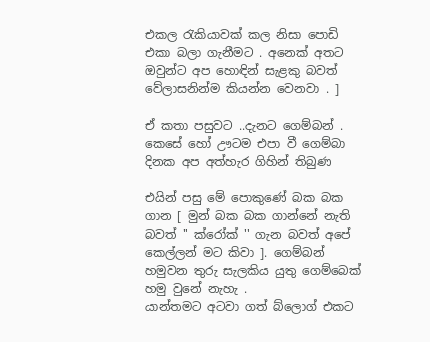එකල රැකියාවක් කල නිසා පොඩි එකා බලා ගැනීමට . අනෙක් අතට ඔවුන්ට අප හොඳින් සැළකු බවත් වේලාසනින්ම කියන්න වෙනවා . ]

ඒ කතා පසුවට ..දැනට ගෙම්බන් .
කෙසේ හෝ ඌටම එපා වී ගෙම්බා දිනක අප අත්හැර ගිහින් තිබුණ

එයින් පසු මේ පොකුණේ බක බක ගාන [ මුන් බක බක ගාන්නේ නැති බවත් '' ක්රෝක් '' ගැන බවත් අපේ කෙල්ලන් මට කිවා ]. ගෙම්බන් හමුවන තුරු සැලකිය යුතු ගෙම්බෙක් හමු වුනේ නැහැ .
යාන්තමට අටවා ගත් බ්ලොග් එකට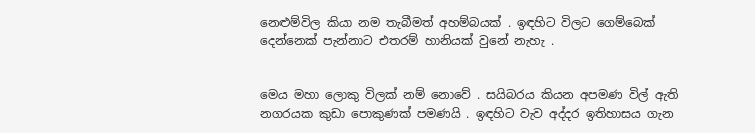නෙළුම්විල කියා නම තැබීමත් අහම්බයක් . ඉඳහිට විලට ගෙම්බෙක් දෙන්නෙක් පැන්නාට එතරම් හානියක් වුනේ නැහැ .


මෙය මහා ලොකු විලක් නම් නොවේ . සයිබරය කියන අපමණ විල් ඇති නගරයක කුඩා පොකුණක් පමණයි . ඉඳහිට වැව අද්දර ඉතිහාසය ගැන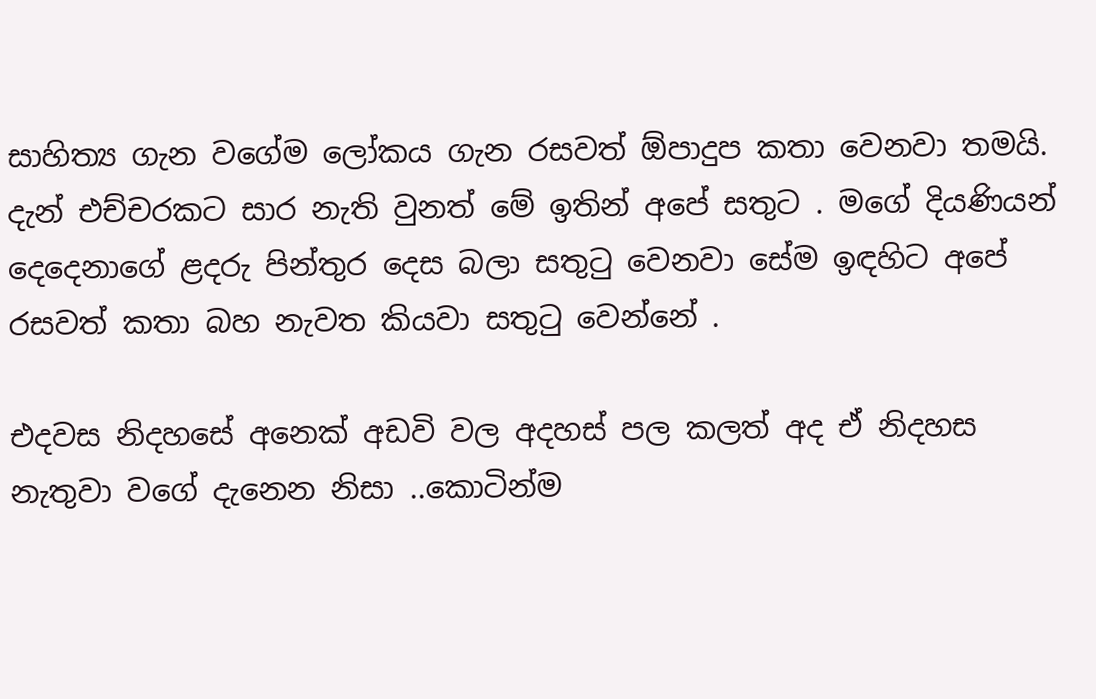සාහිත්‍ය ගැන වගේම ලෝකය ගැන රසවත් ඕපාදුප කතා වෙනවා තමයි. දැන් එච්චරකට සාර නැති වුනත් මේ ඉතින් අපේ සතුට . මගේ දියණියන් දෙදෙනාගේ ළදරු පින්තුර දෙස බලා සතුටු වෙනවා සේම ඉඳහිට අපේ රසවත් කතා බහ නැවත කියවා සතුටු වෙන්නේ .

එදවස නිදහසේ අනෙක් අඩවි වල අදහස් පල කලත් අද ඒ නිදහස නැතුවා වගේ දැනෙන නිසා ..කොටින්ම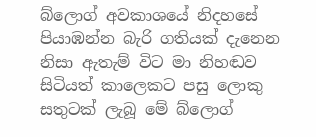බ්ලොග් අවකාශයේ නිදහසේ පියාඹන්න බැරි ගතියක් දැනෙන නිසා ඇතැම් විට මා නිහඬව සිටියත් කාලෙකට පසු ලොකු සතුටක් ලැබූ මේ බ්ලොග්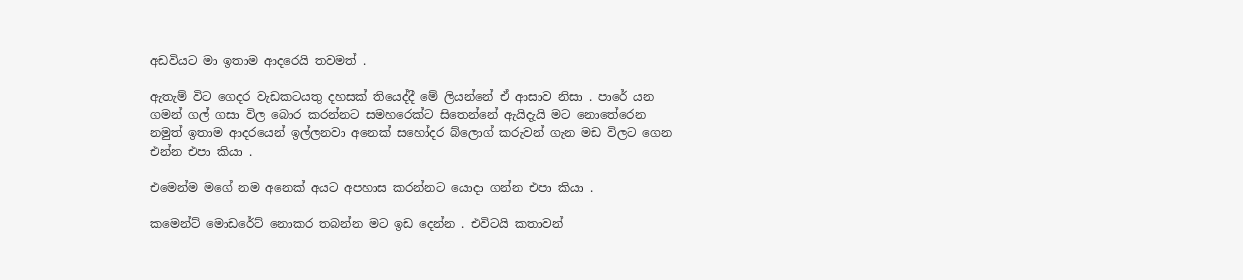අඩවියට මා ඉතාම ආදරෙයි තවමත් .

ඇතැම් විට ගෙදර වැඩකටයතු දහසක් තියෙද්දී මේ ලියන්නේ ඒ ආසාව නිසා . පාරේ යන ගමන් ගල් ගසා විල බොර කරන්නට සමහරෙක්ට සිතෙන්නේ ඇයිදැයි මට නොතේරෙන නමුත් ඉතාම ආදරයෙන් ඉල්ලනවා අනෙක් සහෝදර බ්ලොග් කරුවන් ගැන මඩ විලට ගෙන එන්න එපා කියා .

එමෙන්ම මගේ නම අනෙක් අයට අපහාස කරන්නට යොදා ගන්න එපා කියා .

කමෙන්ට් මොඩරේට් නොකර තබන්න මට ඉඩ දෙන්න . එවිටයි කතාවන්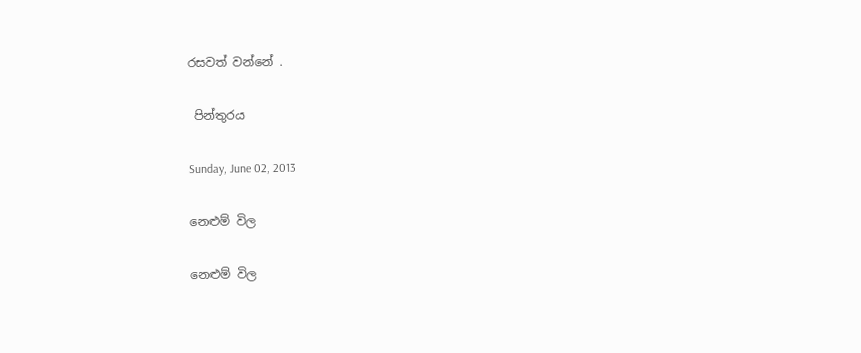රසවත් වන්නේ .

 පින්තුරය

Sunday, June 02, 2013

නෙළුම් විල

නෙළුම් විල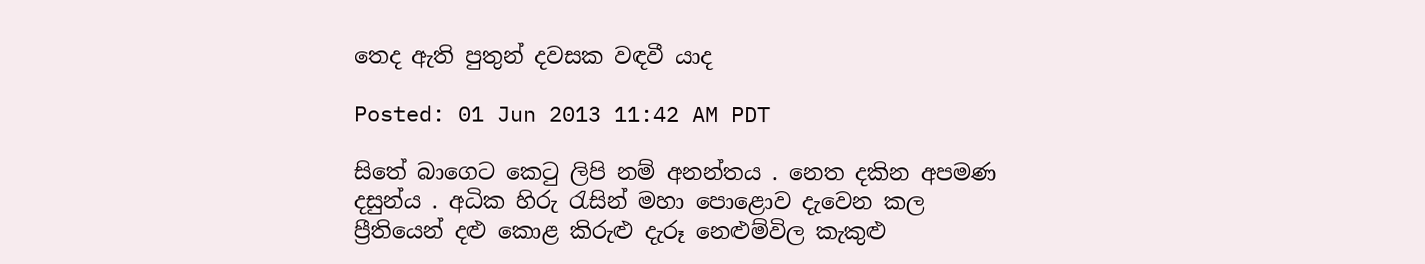තෙද ඇති පුතුන් දවසක වඳවී යාද

Posted: 01 Jun 2013 11:42 AM PDT

සිතේ බාගෙට කෙටු ලිපි නම් අනන්තය . නෙත දකින අපමණ දසුන්ය . අධික හිරු රැසින් මහා පොළොව දැවෙන කල ප්‍රීතියෙන් දළු කොළ කිරුළු දැරූ නෙළුම්විල කැකුළු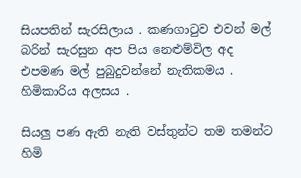සියපතින් සැරසිලාය . කණගාටුව එවන් මල් බරින් සැරසුන අප පිය නෙළුම්විල අද එපමණ මල් පුබුදුවන්නේ නැතිකමය . හිමිකාරිය අලසය .

සියලු පණ ඇති නැති වස්තුන්ට තම තමන්ට හිමි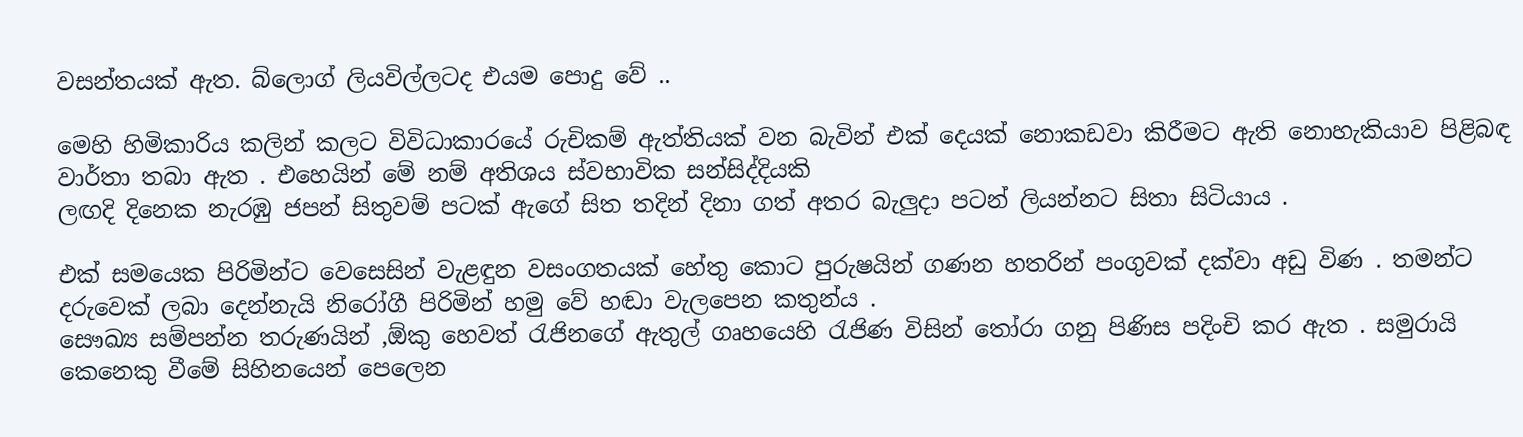වසන්තයක් ඇත. බ්ලොග් ලියවිල්ලටද එයම පොදු වේ ..

මෙහි හිමිකාරිය කලින් කලට විවිධාකාරයේ රුචිකම් ඇත්තියක් වන බැවින් එක් දෙයක් නොකඩවා කිරීමට ඇති නොහැකියාව පිළිබඳ වාර්තා තබා ඇත . එහෙයින් මේ නම් අතිශය ස්වභාවික සන්සිද්දියකි
ලඟදි දිනෙක නැරඹු ජපන් සිතුවම් පටක් ඇගේ සිත තදින් දිනා ගත් අතර බැලුදා පටන් ලියන්නට සිතා සිටියාය .

එක් සමයෙක පිරිමින්ට වෙසෙසින් වැළඳුන වසංගතයක් හේතු කොට පුරුෂයින් ගණන හතරින් පංගුවක් දක්වා අඩු විණ . තමන්ට දරුවෙක් ලබා දෙන්නැයි නිරෝගී පිරිමින් හමු වේ හඬා වැලපෙන කතුන්ය .
සෞඛ්‍ය සම්පන්න තරුණයින් ,ඕකු හෙවත් රැජිනගේ ඇතුල් ගෘහයෙහි රැජිණ විසින් තෝරා ගනු පිණිස පදිංචි කර ඇත . සමුරායි කෙනෙකු වීමේ සිහිනයෙන් පෙලෙන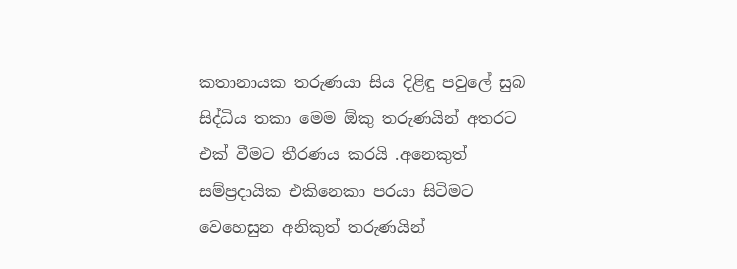කතානායක තරුණයා සිය දිළිඳු පවුලේ සුබ සිද්ධිය තකා මෙම ඕකු තරුණයින් අතරට එක් වීමට තීරණය කරයි .අනෙකුත් සම්ප්‍රදායික එකිනෙකා පරයා සිටිමට වෙහෙසුන අනිකුත් තරුණයින්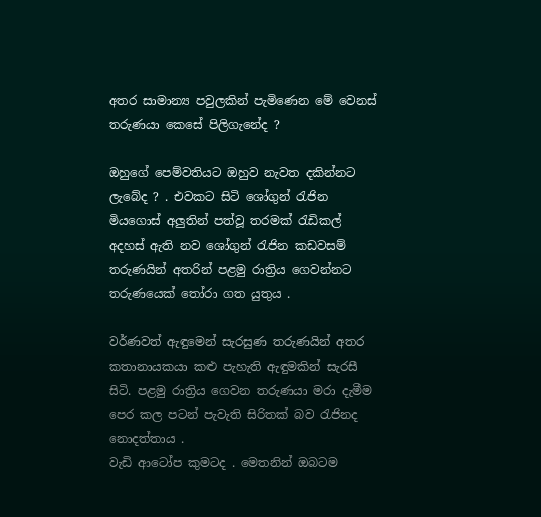අතර සාමාන්‍ය පවුලකින් පැමිණෙන මේ වෙනස් තරුණයා කෙසේ පිලිගැනේද ?

ඔහුගේ පෙම්වතියට ඔහුව නැවත දකින්නට ලැබේද ? . එවකට සිටි ශෝගුන් රැජින මියගොස් අලුතින් පත්වූ තරමක් රැඩිකල් අදහස් ඇති නව ශෝගුන් රැජින කඩවසම් තරුණයින් අතරින් පළමු රාත්‍රිය ගෙවන්නට තරුණයෙක් තෝරා ගත යුතුය .

වර්ණවත් ඇඳුමෙන් සැරසුණ තරුණයින් අතර කතානායකයා කළු පැහැති ඇඳුමකින් සැරසී සිටි. පළමු රාත්‍රිය ගෙවන තරුණයා මරා දැමීම පෙර කල පටන් පැවැති සිරිතක් බව රැජිනද නොදත්තාය .
වැඩි ආටෝප කුමටද . මෙතනින් ඔබටම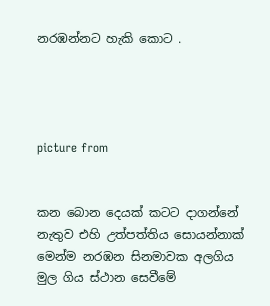නරඹන්නට හැකි කොට .




picture from


කන බොන දෙයක් කටට දාගන්නේ නැතුව එහි උත්පත්තිය සොයන්නාක් මෙන්ම නරඹන සිනමාවක අලගිය මුල ගිය ස්ථාන සෙවීමේ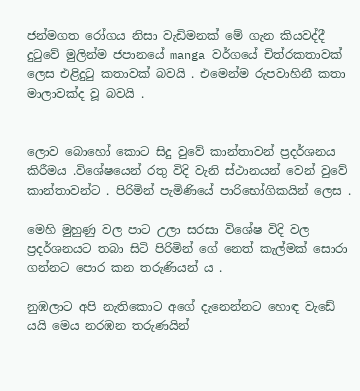ජන්මගත රෝගය නිසා වැඩිමනක් මේ ගැන කියවද්දී දුටුවේ මුලින්ම ජපානයේ manga වර්ගයේ චිත්රකතාවක් ලෙස එළිදුටු කතාවක් බවයි . එමෙන්ම රුපවාහිනී කතා මාලාවක්ද වූ බවයි .


ලොව බොහෝ කොට සිදු වුවේ කාන්තාවන් ප්‍රදර්ශනය කිරීමය .විශේෂයෙන් රතු විදි වැනි ස්ථානයන් වෙන් වුවේ කාන්තාවන්ට . පිරිමින් පැමිණියේ පාරිභෝගිකයින් ලෙස .

මෙහි මුහුණු වල පාට උලා සරසා විශේෂ විදි වල ප්‍රදර්ශනයට තබා සිටි පිරිමින් ගේ නෙත් කැල්මක් සොරා ගන්නට පොර කන තරුණියන් ය .

නුඹලාට අපි නැතිකොට අගේ දැනෙන්නට හොඳ වැඩේ යයි මෙය නරඹන තරුණයින්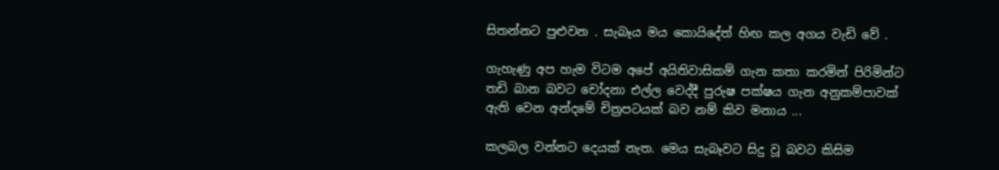සිතන්නට පුළුවන . සැබෑය මය කොයිදේත් හිඟ කල අගය වැඩි වේ .

ගැහැණු අප හැම විටම අපේ අයිතිවාසිකම් ගැන කතා කරමින් පිරිමින්ට තඩි බාන බවට චෝදනා එල්ල වෙද්දී පුරුෂ පක්ෂය ගැන අනුකම්පාවක් ඇති වෙන අන්දමේ චිත්‍රපටයක් බව නම් කිව මනාය ...

කලබල වන්නට දෙයක් නැත. මෙය සැබෑවට සිදු වූ බවට කිසිම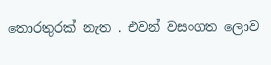තොරතුරක් නැත . එවන් වසංගත ලොව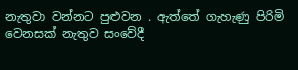නැතුවා වන්නට පුළුවන . ඇත්තේ ගැහැණු පිරිමි වෙනසක් නැතුව සංවේදී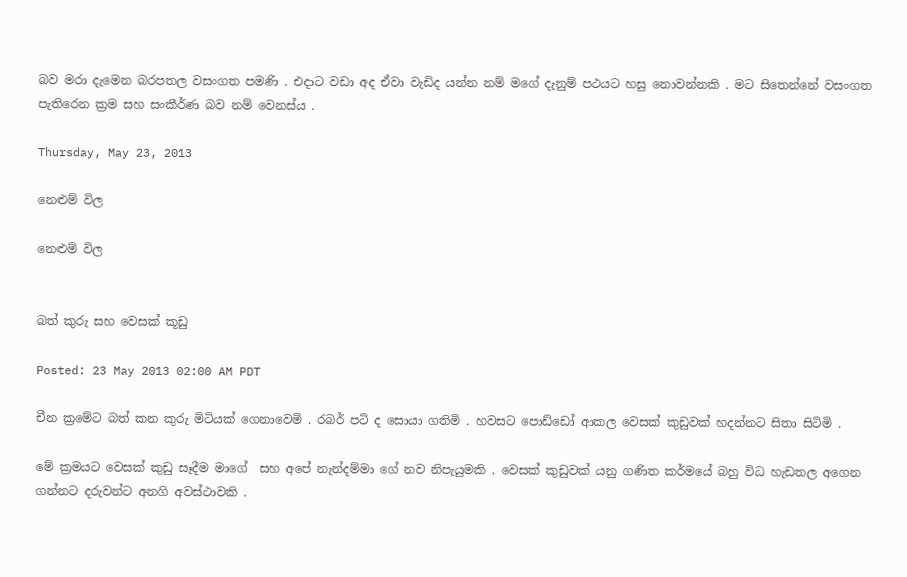බව මරා දැමෙන බරපතල වසංගත පමණි . එදාට වඩා අද ඒවා වැඩිද යන්න නම් මගේ දැනුම් පථයට හසු නොවන්නකි . මට සිතෙන්නේ වසංගත පැතිරෙන ක්‍රම සහ සංකීර්ණ බව නම් වෙනස්ය .

Thursday, May 23, 2013

නෙළුම් විල

නෙළුම් විල


බත් කුරු සහ වෙසක් කූඩු

Posted: 23 May 2013 02:00 AM PDT

චීන ක්‍රමේට බත් කන කුරු මිටියක් ගෙනාවෙමි . රබර් පටි ද සොයා ගතිමි . හවසට පොඩ්ඩෝ ආකල වෙසක් කුඩුවක් හදන්නට සිතා සිටිමි .

මේ ක්‍රමයට වෙසක් කුඩු සෑදීම මාගේ  සහ අපේ නැන්දම්මා ගේ නව නිපැයුමකි . වෙසක් කුඩුවක් යනු ගණිත කර්මයේ බහු විධ හැඩතල අගෙන ගන්නට දරුවන්ට අනගි අවස්ථාවකි .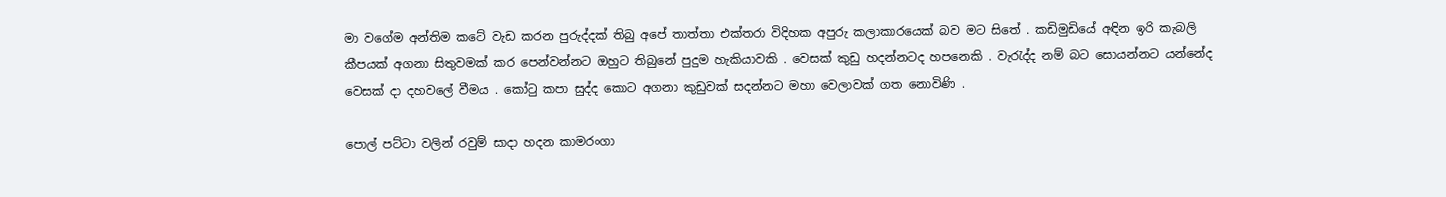මා වගේම අන්තිම කටේ වැඩ කරන පුරුද්දක් තිබු අපේ තාත්තා එක්තරා විදිහක අපුරු කලාකාරයෙක් බව මට සිතේ . කඩිමුඩියේ අඳින ඉරි කැබලි කීපයක් අගනා සිතුවමක් කර පෙන්වන්නට ඔහුට තිබුනේ පුදුම හැකියාවකි . වෙසක් කුඩු හදන්නටද හපනෙකි . වැරැද්ද නම් බට සොයන්නට යන්නේද වෙසක් දා දහවලේ වීමය . කෝටු කපා සුද්ද කොට අගනා කුඩුවක් සදන්නට මහා වෙලාවක් ගත නොවිණි .

පොල් පට්ටා වලින් රවුම් සාදා හදන කාමරංගා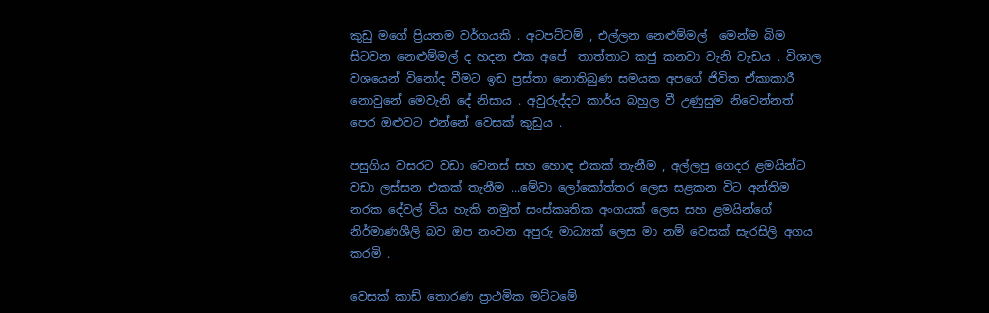කුඩු මගේ ප්‍රියතම වර්ගයකි . අටපට්ටම් , එල්ලන නෙළුම්මල්  මෙන්ම බිම සිටවන නෙළුම්මල් ද හදන එක අපේ  තාත්තාට කජු කනවා වැනි වැඩය . විශාල වශයෙන් විනෝද වීමට ඉඩ ප්‍රස්තා නොතිබුණ සමයක අපගේ ජිවිත ඒකාකාරී නොවුනේ මෙවැනි දේ නිසාය . අවුරුද්දට කාර්ය බහුල වී උණුසුම නිවෙන්නත් පෙර ඔළුවට එන්නේ වෙසක් කුඩුය .

පසුගිය වසරට වඩා වෙනස් සහ හොඳ එකක් තැනීම , අල්ලපු ගෙදර ළමයින්ට වඩා ලස්සන එකක් තැනීම ...මේවා ලෝකෝත්තර ලෙස සළකන විට අන්තිම නරක දේවල් විය හැකි නමුත් සංස්කෘතික අංගයක් ලෙස සහ ළමයින්ගේ නිර්මාණශීලි බව ඔප නංවන අපුරු මාධ්‍යක් ලෙස මා නම් වෙසක් සැරසිලි අගය කරමි .

වෙසක් කාඩ් තොරණ ප්‍රාථමික මට්ටමේ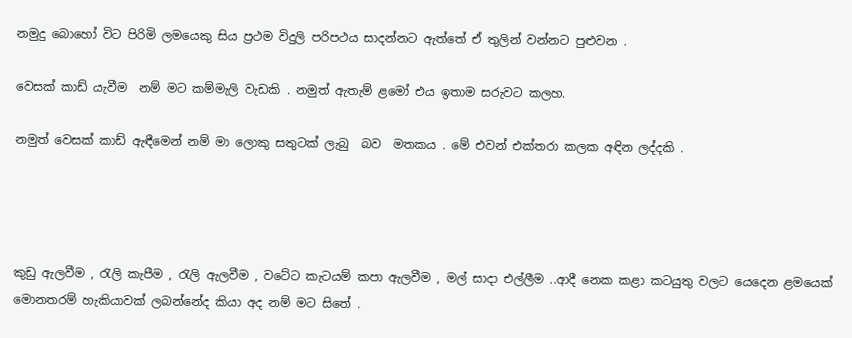නමුදු බොහෝ විට පිරිමි ලමයෙකු සිය ප්‍රථම විදුලි පරිපථය සාදන්නට ඇත්තේ ඒ තුලින් වන්නට පුළුවන .

වෙසක් කාඩ් යැවීම  නම් මට කම්මැලි වැඩකි . නමුත් ඇතැම් ළමෝ එය ඉතාම සරුවට කලහ.

නමුත් වෙසක් කාඩ් ඇඳීමෙන් නම් මා ලොකු සතුටක් ලැබු  බව  මතකය . මේ එවන් එක්තරා කලක අඳින ලද්දකි .




කුඩු ඇලවීම , රැලි කැපීම , රැලි ඇලවීම , වටේට කැටයම් කපා ඇලවීම , මල් සාදා එල්ලීම ..ආදී නෙක කළා කටයුතු වලට යෙදෙන ළමයෙක් මොනතරම් හැකියාවක් ලබන්නේද කියා අද නම් මට සිතේ .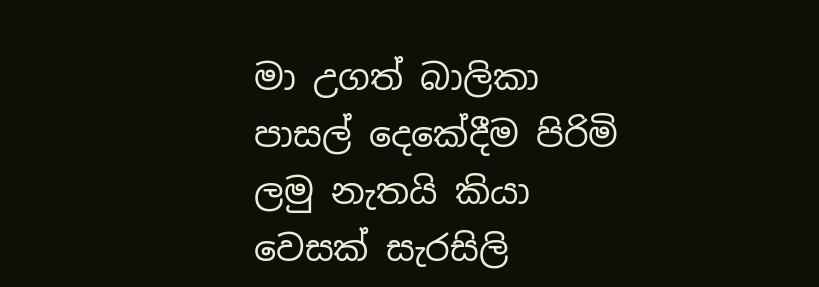මා උගත් බාලිකා පාසල් දෙකේදීම පිරිමි ලමු නැතයි කියා වෙසක් සැරසිලි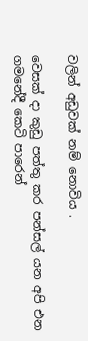වලින් අඩුවක් නම් නොවිය .

වෙසක් දා කුඩු පත්තු කර පන්සල් යන අපි එන ගමනේදී කෙටි පාරෙන්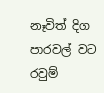නෑවිත් දිග පාරවල් වට රවුම්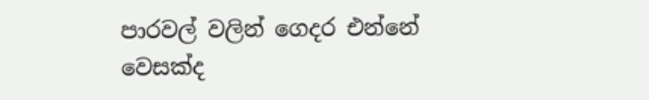පාරවල් වලින් ගෙදර එන්නේ වෙසක්ද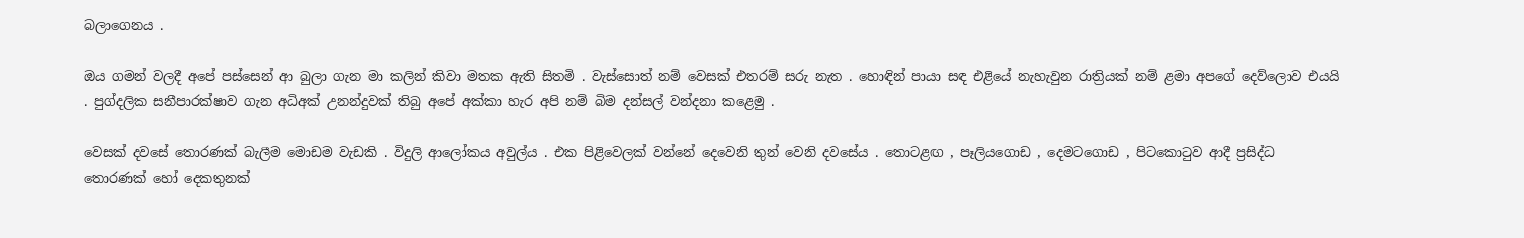බලාගෙනය .

ඔය ගමන් වලදී අපේ පස්සෙන් ආ බුලා ගැන මා කලින් කිවා මතක ඇති සිතමි . වැස්සොත් නම් වෙසක් එතරම් සරු නැත . හොඳින් පායා සඳ එළියේ නැහැවුන රාත්‍රියක් නම් ළමා අපගේ දෙව්ලොව එයයි . පුග්දලික සනීපාරක්ෂාව ගැන අධිඅක් උනන්දුවක් තිබු අපේ අක්කා හැර අපි නම් බිම දන්සල් වන්දනා කළෙමු .

වෙසක් දවසේ තොරණක් බැලීම මොඩම වැඩකි . විදුලි ආලෝකය අවුල්ය . එක පිළිවෙලක් වන්නේ දෙවෙනි තුන් වෙනි දවසේය . තොටළඟ , පෑලියගොඩ , දෙමටගොඩ , පිටකොටුව ආදී ප්‍රසිද්ධ තොරණක් හෝ දෙකතුනක්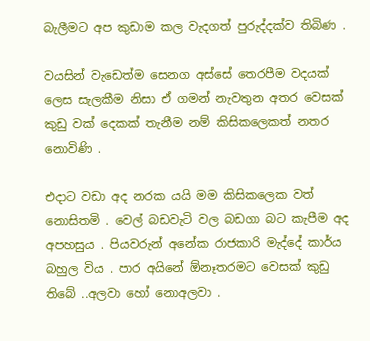බැලීමට අප කුඩාම කල වැදගත් පුරුද්දක්ව තිබිණ .

වයසින් වැඩෙත්ම සෙනග අස්සේ තෙරපීම වදයක් ලෙස සැලකීම නිසා ඒ ගමන් නැවතුන අතර වෙසක් කුඩු වක් දෙකක් තැනීම නම් කිසිකලෙකත් නතර නොවිණි .

එදාට වඩා අද නරක යයි මම කිසිකලෙක වත් නොසිතමි . වෙල් බඩවැටි වල බඩගා බට කැපීම අද අපහසුය . පියවරුන් අනේක රාජකාරි මැද්දේ කාර්ය බහුල විය . පාර අයිනේ ඕනෑතරමට වෙසක් කුඩු තිබේ ..අලවා හෝ නොඅලවා .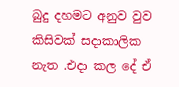බුදු දහමට අනුව වුව කිසිවක් සදාකාලික නැත .එදා කල දේ ඒ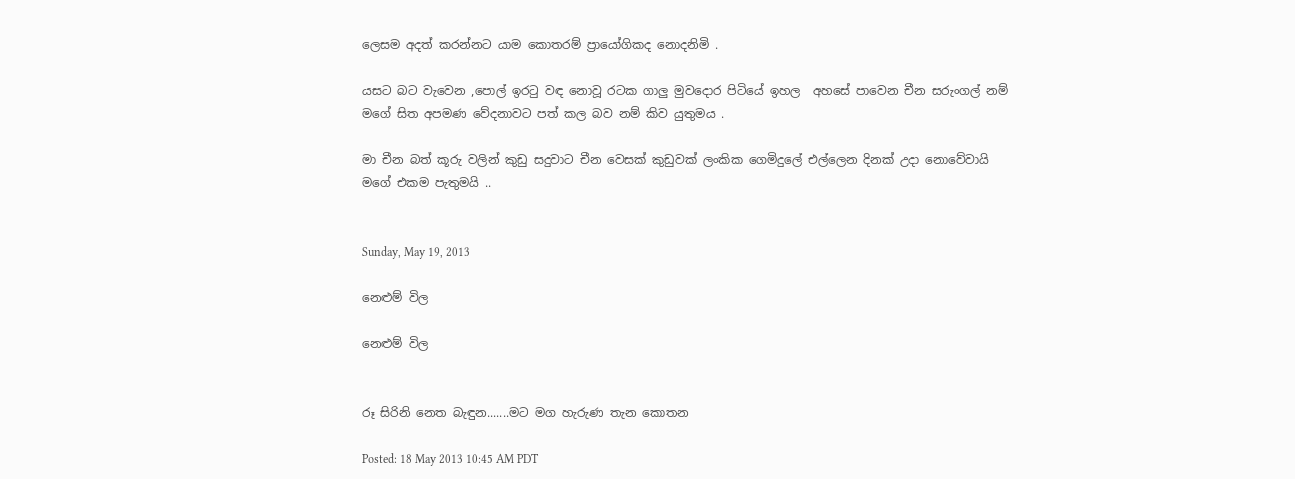ලෙසම අදත් කරන්නට යාම කොතරම් ප්‍රායෝගිකද නොදනිමි .

යසට බට වැවෙන ,පොල් ඉරටු වඳ නොවූ රටක ගාලු මුවදොර පිටියේ ඉහල  අහසේ පාවෙන චීන සරුංගල් නම් මගේ සිත අපමණ වේදනාවට පත් කල බව නම් කිව යුතුමය .

මා චීන බත් කූරු වලින් කුඩු සදුවාට චීන වෙසක් කුඩුවක් ලංකික ගෙමිදුලේ එල්ලෙන දිනක් උදා නොවේවායි මගේ එකම පැතුමයි ..


Sunday, May 19, 2013

නෙළුම් විල

නෙළුම් විල


රූ සිරිනි නෙත බැඳුන.......මට මග හැරුණ තැන කොතන

Posted: 18 May 2013 10:45 AM PDT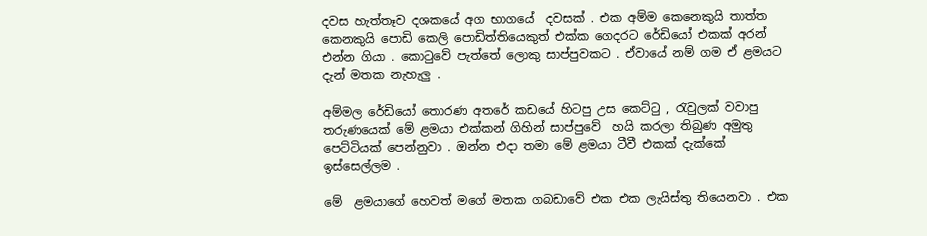දවස හැත්තෑව දශකයේ අග භාගයේ  දවසක් . එක අම්ම කෙනෙකුයි තාත්ත කෙනකුයි පොඩි කෙලි පොඩිත්තියෙකුත් එක්ක ගෙදරට රේඩියෝ එකක් අරන් එන්න ගියා . කොටුවේ පැත්තේ ලොකු සාප්පුවකට . ඒවායේ නම් ගම ඒ ළමයට දැන් මතක නැහැලු .

අම්මල රේඩියෝ තොරණ අතරේ කඩයේ හිටපු උස කෙට්ටු , රැවුලක් වවාපු තරුණයෙක් මේ ළමයා එක්කන් ගිහින් සාප්පුවේ  හයි කරලා තිබුණ අමුතු පෙට්ටියක් පෙන්නුවා . ඔන්න එදා තමා මේ ළමයා ටීවී එකක් දැක්කේ ඉස්සෙල්ලම .

මේ  ළමයාගේ හෙවත් මගේ මතක ගබඩාවේ එක එක ලැයිස්තු තියෙනවා . එක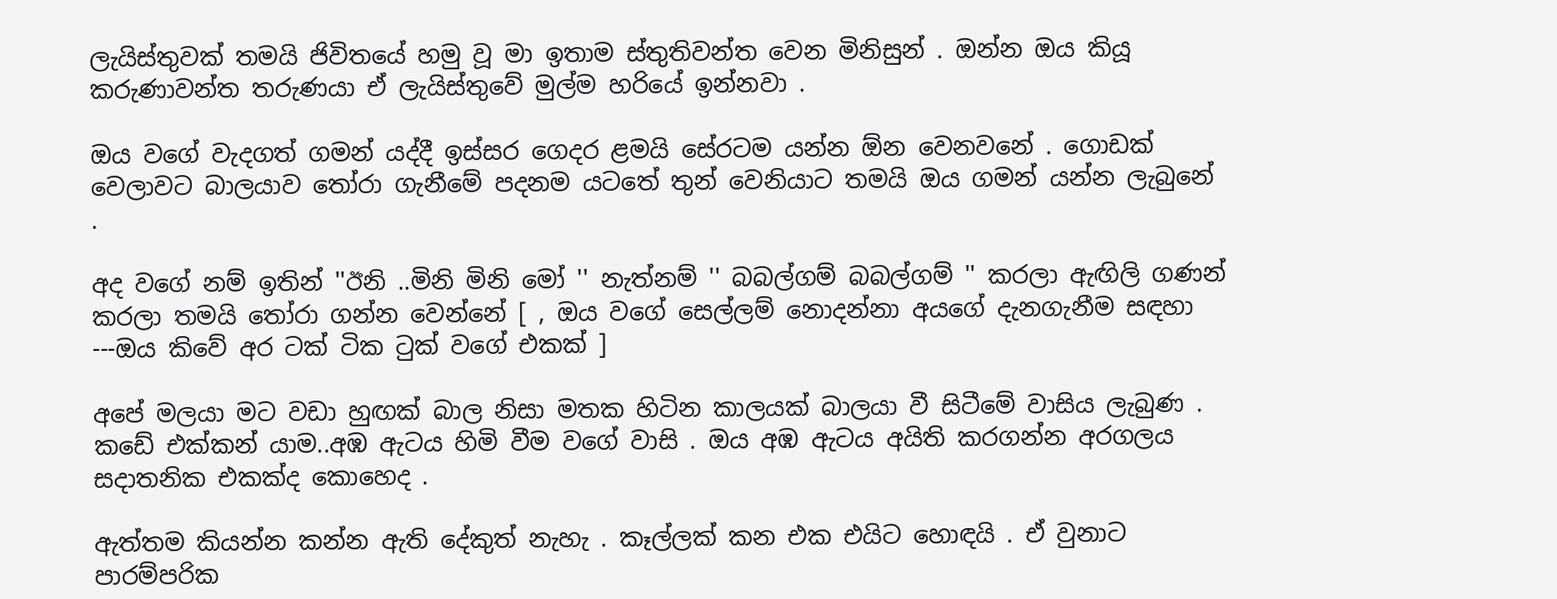ලැයිස්තුවක් තමයි ජිවිතයේ හමු වූ මා ඉතාම ස්තුතිවන්ත වෙන මිනිසුන් . ඔන්න ඔය කියූ කරුණාවන්ත තරුණයා ඒ ලැයිස්තුවේ මුල්ම හරියේ ඉන්නවා .

ඔය වගේ වැදගත් ගමන් යද්දී ඉස්සර ගෙදර ළමයි සේරටම යන්න ඕන වෙනවනේ . ගොඩක් වෙලාවට බාලයාව තෝරා ගැනීමේ පදනම යටතේ තුන් වෙනියාට තමයි ඔය ගමන් යන්න ලැබුනේ .

අද වගේ නම් ඉතින් ''ඊනි ..මිනි මිනි මෝ '' නැත්නම් '' බබල්ගම් බබල්ගම් '' කරලා ඇඟිලි ගණන් කරලා තමයි තෝරා ගන්න වෙන්නේ [ , ඔය වගේ සෙල්ලම් නොදන්නා අයගේ දැනගැනීම සඳහා ---ඔය කිවේ අර ටක් ටික ටුක් වගේ එකක් ]

අපේ මලයා මට වඩා හුඟක් බාල නිසා මතක හිටින කාලයක් බාලයා වී සිටීමේ වාසිය ලැබුණ . කඩේ එක්කන් යාම..අඹ ඇටය හිමි වීම වගේ වාසි . ඔය අඹ ඇටය අයිති කරගන්න අරගලය සදාතනික එකක්ද කොහෙද .

ඇත්තම කියන්න කන්න ඇති දේකුත් නැහැ . කෑල්ලක් කන එක එයිට හොඳයි . ඒ වුනාට පාරම්පරික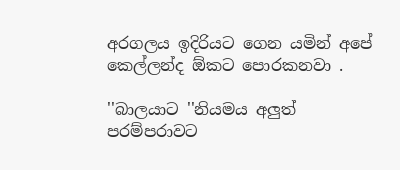අරගලය ඉදිරියට ගෙන යමින් අපේ කෙල්ලන්ද ඕකට පොරකනවා .

''බාලයාට ''නියමය අලුත් පරම්පරාවට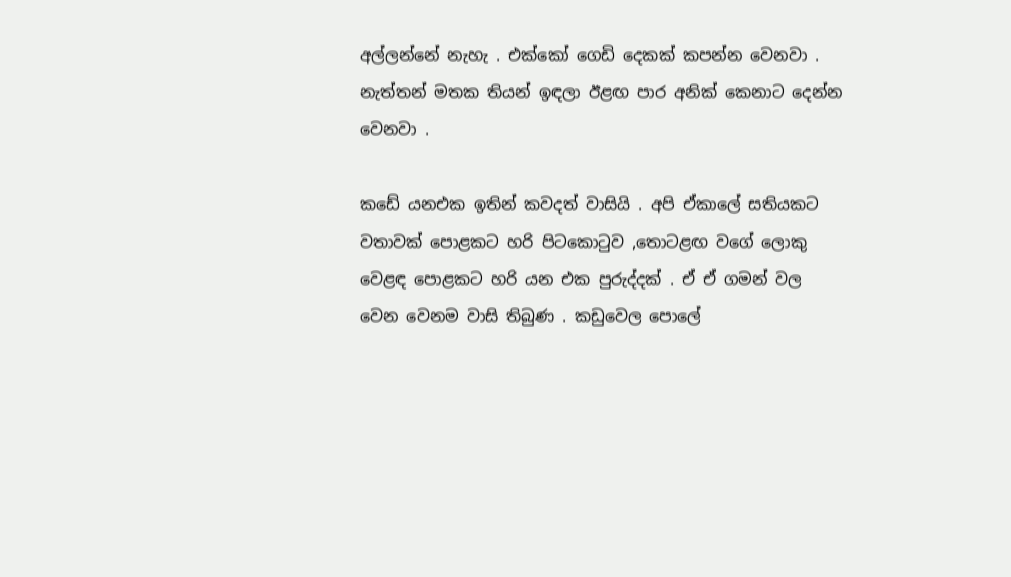අල්ලන්නේ නැහැ . එක්කෝ ගෙඩි දෙකක් කපන්න වෙනවා . නැත්තන් මතක තියන් ඉඳලා ඊළඟ පාර අනික් කෙනාට දෙන්න වෙනවා .

කඩේ යනඑක ඉතින් කවදත් වාසියි . අපි ඒකාලේ සතියකට වතාවක් පොළකට හරි පිටකොටුව ,තොටළඟ වගේ ලොකු වෙළඳ පොළකට හරි යන එක පුරුද්දක් . ඒ ඒ ගමන් වල වෙන වෙනම වාසි තිබුණ . කඩුවෙල පොලේ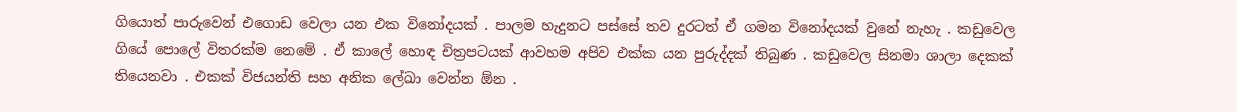ගියොත් පාරුවෙන් එගොඩ වෙලා යන එක විනෝදයක් . පාලම හැදුනට පස්සේ තව දුරටත් ඒ ගමන විනෝදයක් වුනේ නැහැ . කඩුවෙල ගියේ පොලේ විතරක්ම නෙමේ . ඒ කාලේ හොඳ චිත්‍රපටයක් ආවහම අපිව එක්ක යන පුරුද්දක් තිබුණ . කඩුවෙල සිනමා ශාලා දෙකක් තියෙනවා . එකක් විජයන්ති සහ අනික ලේඛා වෙන්න ඕන .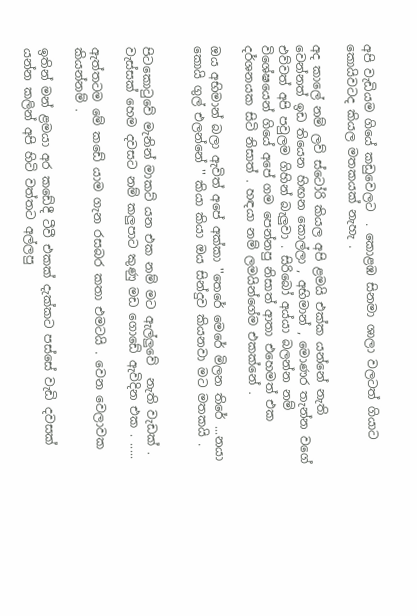අපි වැඩියම ගියේ කඩුවෙලට  . කොළඹ සිනමා ශාලා වලටත් ගියාට කොයිවටද කියල මතකයක් නැහැ .

අද කාලේ නම් ලව් ස්ටෝරි කියල අපි ළමයි එක්ක යන්නේ නැති වෙන්නත් ඉඩ තියෙන හිඟන කොල්ලා , අභිමාන් , මොණර තැන්න වගේ එව්වත් අපි පවුලම ගිහින් බැලුවා . සිරිබෝ අය්යා බලන්න නම් විශේෂයෙන් ගියේ අපේ ගම පෙන්නපු නිසාත් ආතා එහෙමත් එක දර්ශනයක සිටි නිසාත් . හඳයා නම් ලමයින්ගේම එකක්නේ .

ඔය අභිමාන් බලා ඇවිත් අපේ අක්කා ''තෙරේ මෙරේ මිලන තිරේ ...නයා කොයි ගුල් එලන්නේ '' කියා කියා ඔය සින්දුව කියනවා මට මතකයි .


පිටකොටුවේ මැනින් මාකට් යන එක නම් මට ඇල්ලුවේ  නැති වැඩක් . වැස්සක් හෙම දවසට නම් කලුපාට කුණු මඩ ගොඩේ ඇවිදින එක . .....

ඇත්තටම මේ කඩේ යාම ගැන රසබර කතා එමටයි . වෙන වෙලාවක කියන්නම් .

ඉතින් මන් ළමයා අර කඩේදී ටීවී එකක් දැක්කට පස්සේ වැඩි දවසක් යන්න කලින් අපි හිටි වත්තට අල්ලපු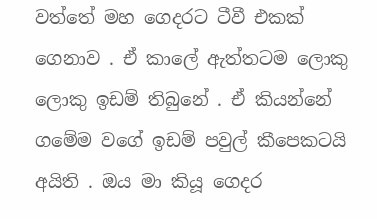වත්තේ මහ ගෙදරට ටීවී එකක් ගෙනාව . ඒ කාලේ ඇත්තටම ලොකු ලොකු ඉඩම් තිබුනේ . ඒ කියන්නේ ගමේම වගේ ඉඩම් පවුල් කීපෙකටයි අයිති . ඔය මා කියූ ගෙදර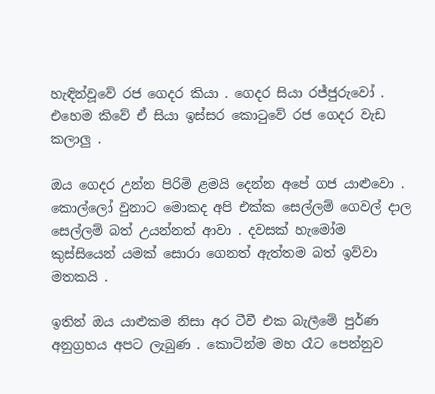හැඳින්වූවේ රජ ගෙදර කියා . ගෙදර සියා රජ්ජුරුවෝ . එහෙම කිවේ ඒ සියා ඉස්සර කොටුවේ රජ ගෙදර වැඩ කලාලු .

ඔය ගෙදර උන්න පිරිමි ළමයි දෙන්න අපේ ගජ යාළුවො . කොල්ලෝ වුනාට මොකද අපි එක්ක සෙල්ලම් ගෙවල් දාල සෙල්ලම් බත් උයන්නත් ආවා . දවසක් හැමෝම කුස්සියෙන් යමක් සොරා ගෙනත් ඇත්තම බත් ඉව්වා මතකයි .

ඉතින් ඔය යාළුකම නිසා අර ටීවී එක බැලීමේ පුර්ණ අනුග්‍රහය අපට ලැබුණ . කොටින්ම මහ රෑට පෙන්නුව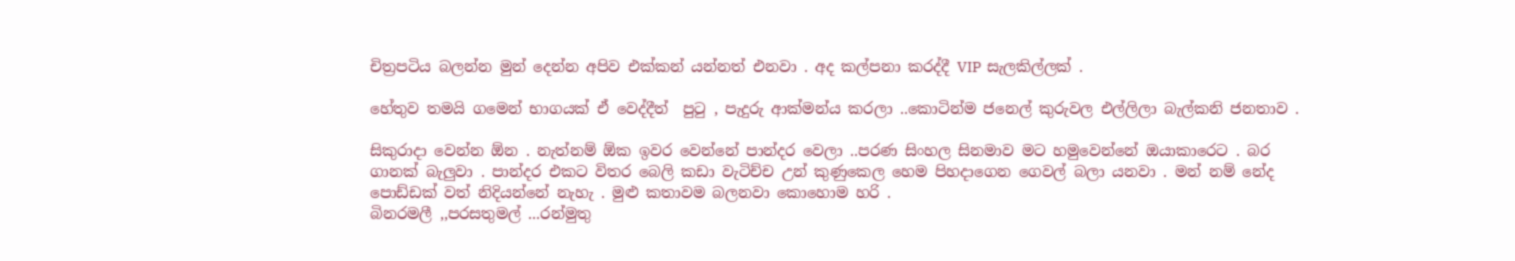චිත්‍රපටිය බලන්න මුන් දෙන්න අපිව එක්කන් යන්නත් එනවා . අද කල්පනා කරද්දී VIP  සැලකිල්ලක් .

හේතුව තමයි ගමෙන් භාගයක් ඒ වෙද්දීත්  පුටු , පැදුරු ආක්මන්ය කරලා ..කොටින්ම ජනෙල් කුරුවල එල්ලිලා බැල්කනි ජනතාව .

සිකුරාදා වෙන්න ඕන . නැත්නම් ඕක ඉවර වෙන්නේ පාන්දර වෙලා ..පරණ සිංහල සිනමාව මට හමුවෙන්නේ ඔයාකාරෙට . බර ගානක් බැලුවා . පාන්දර එකට විතර බෙලි කඩා වැටිච්ච උන් කුණුකෙල හෙම පිහදාගෙන ගෙවල් බලා යනවා . මන් නම් නේද පොඩ්ඩක් වත් නිදියන්නේ නැහැ . මුළු කතාවම බලනවා කොහොම හරි .
බිනරමලී ,,පරසතුමල් ...රන්මුතු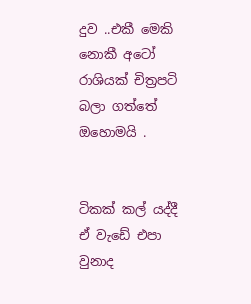දුව ..එකී මෙකි නොකී අටෝ රාශියක් චිත්‍රපටි බලා ගත්තේ ඔහොමයි .


ටිකක් කල් යද්දී ඒ වැඩේ එපා වුනාද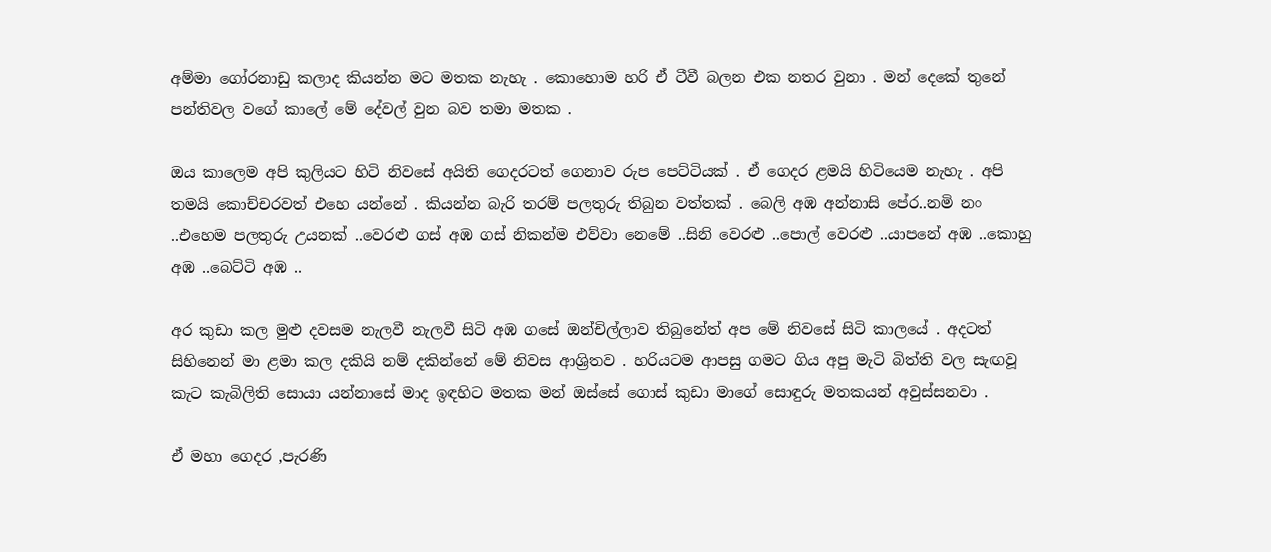අම්මා ගෝරනාඩු කලාද කියන්න මට මතක නැහැ . කොහොම හරි ඒ ටීවී බලන එක නතර වුනා . මන් දෙකේ තුනේ පන්තිවල වගේ කාලේ මේ දේවල් වුන බව තමා මතක .

ඔය කාලෙම අපි කුලියට හිටි නිවසේ අයිති ගෙදරටත් ගෙනාව රුප පෙට්ටියක් . ඒ ගෙදර ළමයි හිටියෙම නැහැ . අපි තමයි කොච්චරවත් එහෙ යන්නේ . කියන්න බැරි තරම් පලතුරු තිබුන වත්තක් . බෙලි අඹ අන්නාසි පේර..නමි නං ..එහෙම පලතුරු උයනක් ..වෙරළු ගස් අඹ ගස් නිකන්ම එව්වා නෙමේ ..සිනි වෙරළු ..පොල් වෙරළු ..යාපනේ අඹ ..කොහු අඹ ..බෙට්ටි අඹ ..

අර කුඩා කල මුළු දවසම නැලවී නැලවී සිටි අඹ ගසේ ඔන්චිල්ලාව තිබුනේත් අප මේ නිවසේ සිටි කාලයේ . අදටත් සිහිනෙන් මා ළමා කල දකියි නම් දකින්නේ මේ නිවස ආශ්‍රිතව . හරියටම ආපසු ගමට ගිය අපු මැටි බිත්ති වල සැඟවූ කැට කැබිලිති සොයා යන්නාසේ මාද ඉඳහිට මතක මන් ඔස්සේ ගොස් කුඩා මාගේ සොඳුරු මතකයන් අවුස්සනවා .

ඒ මහා ගෙදර ,පැරණි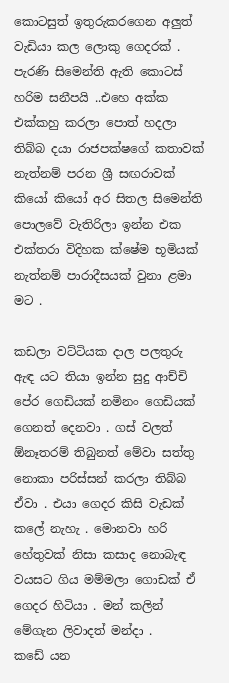කොටසුත් ඉතුරුකරගෙන අලුත් වැඩියා කල ලොකු ගෙදරක් . පැරණි සිමෙන්ති ඇති කොටස් හරිම සනීපයි ..එහෙ අක්ක එක්කහු කරලා පොත් හදලා තිබ්බ දයා රාජපක්ෂගේ කතාවක් නැත්නම් පරන ශ්‍රී සඟරාවක් කියෝ කියෝ අර සිතල සිමෙන්ති පොලවේ වැතිරිලා ඉන්න එක එක්තරා විදිහක ක්ෂේම භූමියක් නැත්නම් පාරාදීසයක් වුනා ළමා මට .

කඩලා වට්ටියක දාල පලතුරු ඇඳ යට තියා ඉන්න සුදු ආච්චි පේර ගෙඩියක් නමිනං ගෙඩියක් ගෙනත් දෙනවා . ගස් වලත් ඕනෑතරම් තිබුනත් මේවා සත්තු නොකා පරිස්සන් කරලා තිබ්බ ඒවා . එයා ගෙදර කිසි වැඩක් කලේ නැහැ . මොනවා හරි හේතුවක් නිසා කසාද නොබැඳ වයසට ගිය මම්මලා ගොඩක් ඒ ගෙදර හිටියා . මන් කලින් මේගැන ලිවාදත් මන්දා .
කඩේ යන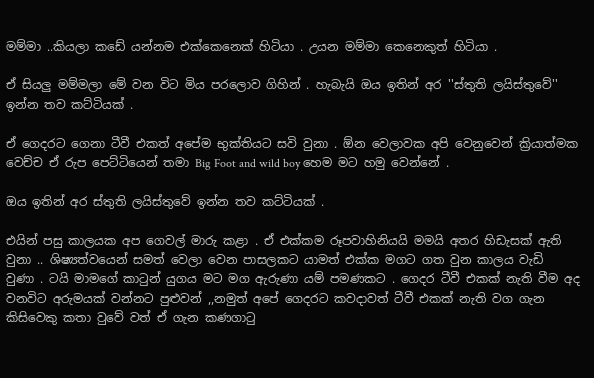මම්මා ..කියලා කඩේ යන්නම එක්කෙනෙක් හිටියා . උයන මම්මා කෙනෙකුත් හිටියා .

ඒ සියලු මම්මලා මේ වන විට මිය පරලොව ගිහින් . හැබැයි ඔය ඉතින් අර ''ස්තුති ලයිස්තුවේ'' ඉන්න තව කට්ටියක් .

ඒ ගෙදරට ගෙනා ටීවී එකත් අපේම භුක්තියට සවි වුනා . ඕන වෙලාවක අපි වෙනුවෙන් ක්‍රියාත්මක වෙච්ච ඒ රුප පෙට්ටියෙන් තමා Big Foot and wild boy හෙම මට හමු වෙන්නේ .

ඔය ඉතින් අර ස්තුති ලයිස්තුවේ ඉන්න තව කට්ටියක් .

එයින් පසු කාලයක අප ගෙවල් මාරු කළා . ඒ එක්කම රූපවාහිනියයි මමයි අතර හිඩැසක් ඇති වුනා .. ශිෂ්‍යත්වයෙන් සමත් වෙලා වෙන පාසලකට යාමත් එක්ක මගට ගත වුන කාලය වැඩි
වුණා . ටයි මාමගේ කාටුන් යුගය මට මග ඇරුණා යම් පමණකට . ගෙදර ටීවී එකක් නැති වීම අද වනවිට අරුමයක් වන්නට පුළුවන් ,,නමුත් අපේ ගෙදරට කවදාවත් ටීවී එකක් නැති වග ගැන කිසිවෙකු කතා වුවේ වත් ඒ ගැන කණගාටු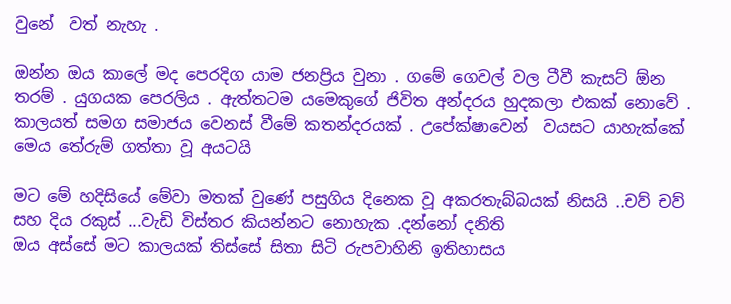වුනේ  වත් නැහැ .

ඔන්න ඔය කාලේ මද පෙරදිග යාම ජනප්‍රිය වුනා . ගමේ ගෙවල් වල ටීවී කැසට් ඕන තරම් . යුගයක පෙරලිය . ඇත්තටම යමෙකුගේ ජිවිත අන්දරය හුදකලා එකක් නොවේ . කාලයත් සමග සමාජය වෙනස් වීමේ කතන්දරයක් . උපේක්ෂාවෙන්  වයසට යාහැක්කේ මෙය තේරුම් ගත්තා වූ අයටයි

මට මේ හදිසියේ මේවා මතක් වුණේ පසුගිය දිනෙක වූ අකරතැබ්බයක් නිසයි ..චව් චව් සහ දිය රකුස් ...වැඩි විස්තර කියන්නට නොහැක .දන්නෝ දනිති
ඔය අස්සේ මට කාලයක් තිස්සේ සිතා සිටි රුපවාහිනි ඉතිහාසය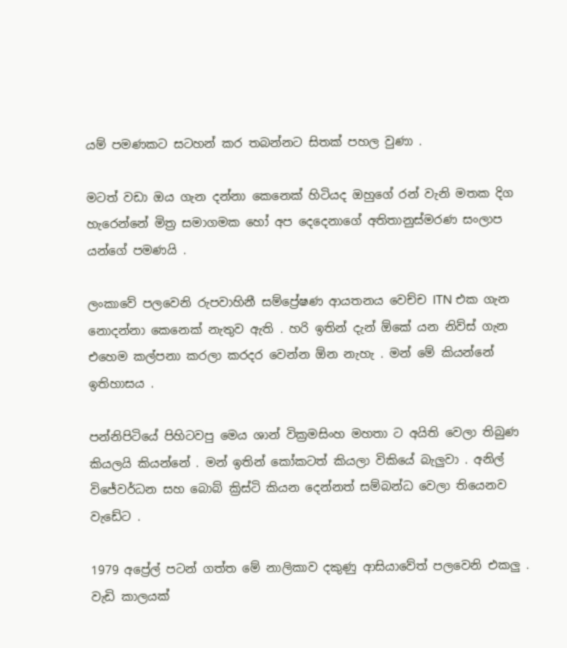යම් පමණකට සටහන් කර තබන්නට සිතක් පහල වුණා .

මටත් වඩා ඔය ගැන දන්නා කෙනෙක් හිටියද ඔහුගේ රන් වැනි මතක දිග හැරෙන්නේ මිත්‍ර සමාගමක හෝ අප දෙදෙනාගේ අතිතානුස්මරණ සංලාප යන්ගේ පමණයි .

ලංකාවේ පලවෙනි රුපවාහිනී සම්ප්‍රේෂණ ආයතනය වෙච්ච ITN එක ගැන නොදන්නා කෙනෙක් නැතුව ඇති . හරි ඉතින් දැන් ඕකේ යන නිව්ස් ගැන එහෙම කල්පනා කරලා කරදර වෙන්න ඕන නැහැ . මන් මේ කියන්නේ ඉතිහාසය .

පන්නිපිටියේ පිහිටවපු මෙය ශාන් වික්‍රමසිංහ මහතා ට අයිති වෙලා තිබුණ කියලයි කියන්නේ . මන් ඉතින් කෝකටත් කියලා විකියේ බැලුවා . අනිල් විජේවර්ධන සහ බොබ් ක්‍රිස්ටි කියන දෙන්නත් සම්බන්ධ වෙලා තියෙනව වැඩේට .

1979 අප්‍රේල් පටන් ගත්ත මේ නාලිකාව දකුණු ආසියාවේත් පලවෙනි එකලු . වැඩි කාලයක්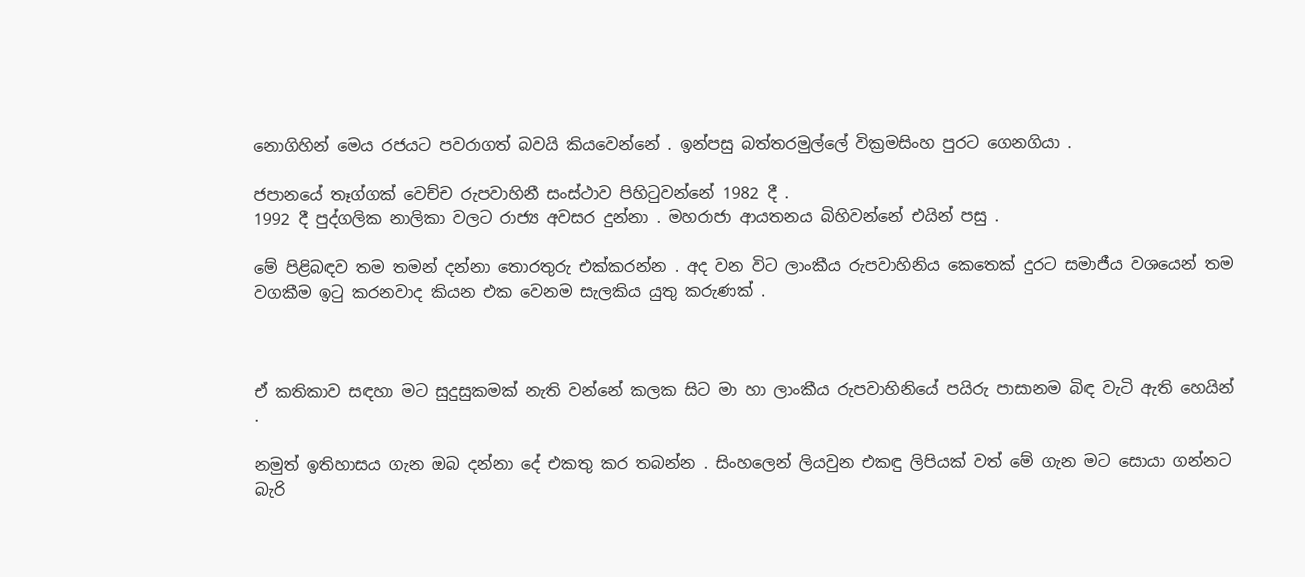නොගිහින් මෙය රජයට පවරාගත් බවයි කියවෙන්නේ . ඉන්පසු බත්තරමුල්ලේ වික්‍රමසිංහ පුරට ගෙනගියා .

ජපානයේ තෑග්ගක් වෙච්ච රුපවාහිනී සංස්ථාව පිහිටුවන්නේ 1982 දී .
1992 දී පුද්ගලික නාලිකා වලට රාජ්‍ය අවසර දුන්නා . මහරාජා ආයතනය බිහිවන්නේ එයින් පසු .

මේ පිළිබඳව තම තමන් දන්නා තොරතුරු එක්කරන්න . අද වන විට ලාංකීය රුපවාහිනිය කෙතෙක් දුරට සමාජීය වශයෙන් තම වගකීම ඉටු කරනවාද කියන එක වෙනම සැලකිය යුතු කරුණක් .



ඒ කතිකාව සඳහා මට සුදුසුකමක් නැති වන්නේ කලක සිට මා හා ලාංකීය රුපවාහිනියේ පයිරු පාසානම බිඳ වැටි ඇති හෙයින් .

නමුත් ඉතිහාසය ගැන ඔබ දන්නා දේ එකතු කර තබන්න . සිංහලෙන් ලියවුන එකඳු ලිපියක් වත් මේ ගැන මට සොයා ගන්නට බැරි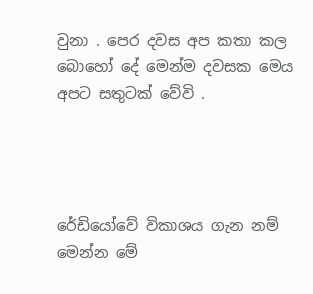වුනා . පෙර දවස අප කතා කල බොහෝ දේ මෙන්ම දවසක මෙය අපට සතුටක් වේවි .




රේඩියෝවේ විකාශය ගැන නම් මෙන්න මේ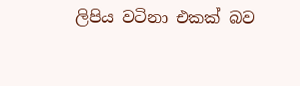ලිපිය වටිනා එකක් බව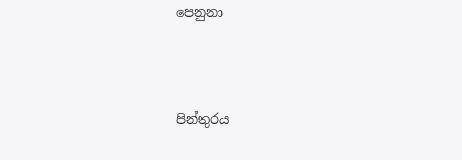පෙනුනා



පින්තුරය